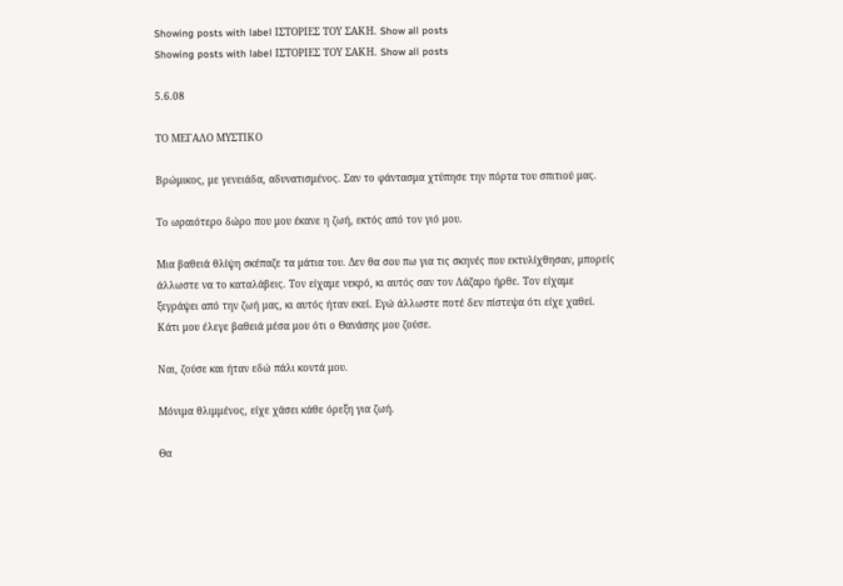Showing posts with label ΙΣΤΟΡΙΕΣ ΤΟΥ ΣΑΚΗ. Show all posts
Showing posts with label ΙΣΤΟΡΙΕΣ ΤΟΥ ΣΑΚΗ. Show all posts

5.6.08

ΤΟ ΜΕΓΑΛΟ ΜΥΣΤΙΚΟ

Βρώμικος, με γενειάδα, αδυνατισμένος. Σαν το φάντασμα χτύπησε την πόρτα του σπιτιού μας.

Το ωραιότερο δώρο που μου έκανε η ζωή, εκτός από τον γιό μου.

Μια βαθειά θλίψη σκέπαζε τα μάτια του. Δεν θα σου πω για τις σκηνές που εκτυλίχθησαν, μπορείς άλλωστε να το καταλάβεις. Τον είχαμε νεκρό, κι αυτός σαν τον Λάζαρο ήρθε. Τον είχαμε ξεγράψει από την ζωή μας, κι αυτός ήταν εκεί. Εγώ άλλωστε ποτέ δεν πίστεψα ότι είχε χαθεί. Κάτι μου έλεγε βαθειά μέσα μου ότι ο Θανάσης μου ζούσε.

Ναι, ζούσε και ήταν εδώ πάλι κοντά μου.

Μόνιμα θλιμμένος, είχε χάσει κάθε όρεξη για ζωή.

Θα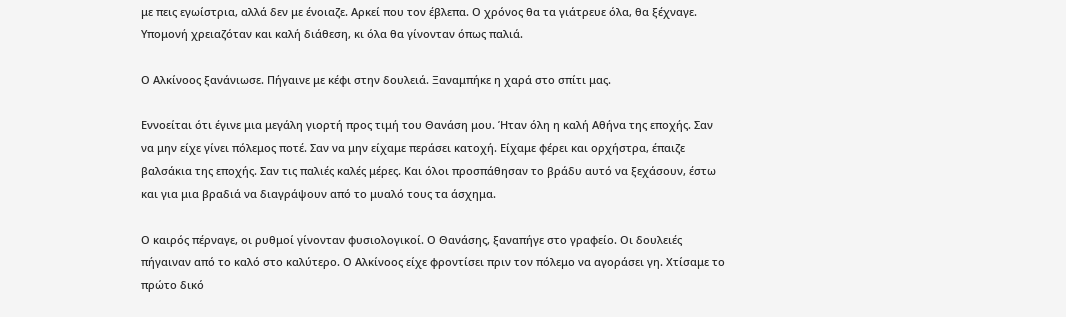με πεις εγωίστρια, αλλά δεν με ένοιαζε. Αρκεί που τον έβλεπα. Ο χρόνος θα τα γιάτρευε όλα, θα ξέχναγε. Υπομονή χρειαζόταν και καλή διάθεση, κι όλα θα γίνονταν όπως παλιά.

Ο Αλκίνοος ξανάνιωσε. Πήγαινε με κέφι στην δουλειά. Ξαναμπήκε η χαρά στο σπίτι μας.

Εννοείται ότι έγινε μια μεγάλη γιορτή προς τιμή του Θανάση μου. Ήταν όλη η καλή Αθήνα της εποχής. Σαν να μην είχε γίνει πόλεμος ποτέ. Σαν να μην είχαμε περάσει κατοχή. Είχαμε φέρει και ορχήστρα, έπαιζε βαλσάκια της εποχής. Σαν τις παλιές καλές μέρες. Και όλοι προσπάθησαν το βράδυ αυτό να ξεχάσουν, έστω και για μια βραδιά να διαγράψουν από το μυαλό τους τα άσχημα.

Ο καιρός πέρναγε, οι ρυθμοί γίνονταν φυσιολογικοί. Ο Θανάσης, ξαναπήγε στο γραφείο. Οι δουλειές πήγαιναν από το καλό στο καλύτερο. Ο Αλκίνοος είχε φροντίσει πριν τον πόλεμο να αγοράσει γη. Χτίσαμε το πρώτο δικό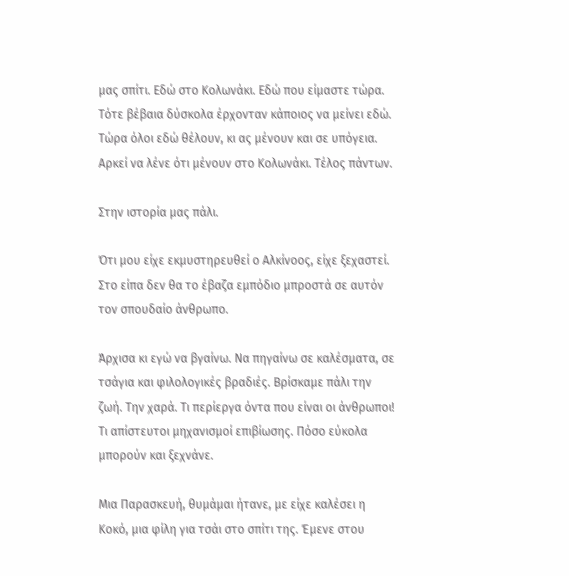μας σπίτι. Εδώ στο Κολωνάκι. Εδώ που είμαστε τώρα. Τότε βέβαια δύσκολα έρχονταν κάποιος να μείνει εδώ. Τώρα όλοι εδώ θέλουν, κι ας μένουν και σε υπόγεια. Αρκεί να λένε ότι μένουν στο Κολωνάκι. Τέλος πάντων.

Στην ιστορία μας πάλι.

Ότι μου είχε εκμυστηρευθεί ο Αλκίνοος, είχε ξεχαστεί. Στο είπα δεν θα το έβαζα εμπόδιο μπροστά σε αυτόν τον σπουδαίο άνθρωπο.

Άρχισα κι εγώ να βγαίνω. Να πηγαίνω σε καλέσματα, σε τσάγια και φιλολογικές βραδιές. Βρίσκαμε πάλι την ζωή. Την χαρά. Τι περίεργα όντα που είναι οι άνθρωποι! Τι απίστευτοι μηχανισμοί επιβίωσης. Πόσο εύκολα μπορούν και ξεχνάνε.

Μια Παρασκευή, θυμάμαι ήτανε, με είχε καλέσει η Κοκό, μια φίλη για τσάι στο σπίτι της. Έμενε στου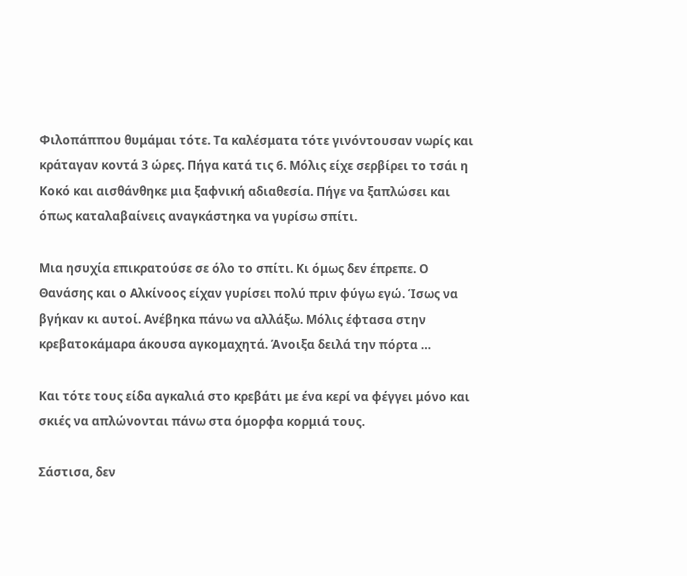Φιλοπάππου θυμάμαι τότε. Τα καλέσματα τότε γινόντουσαν νωρίς και κράταγαν κοντά 3 ώρες. Πήγα κατά τις 6. Μόλις είχε σερβίρει το τσάι η Κοκό και αισθάνθηκε μια ξαφνική αδιαθεσία. Πήγε να ξαπλώσει και όπως καταλαβαίνεις αναγκάστηκα να γυρίσω σπίτι.

Μια ησυχία επικρατούσε σε όλο το σπίτι. Κι όμως δεν έπρεπε. Ο Θανάσης και ο Αλκίνοος είχαν γυρίσει πολύ πριν φύγω εγώ. Ίσως να βγήκαν κι αυτοί. Ανέβηκα πάνω να αλλάξω. Μόλις έφτασα στην κρεβατοκάμαρα άκουσα αγκομαχητά. Άνοιξα δειλά την πόρτα …

Και τότε τους είδα αγκαλιά στο κρεβάτι με ένα κερί να φέγγει μόνο και σκιές να απλώνονται πάνω στα όμορφα κορμιά τους.

Σάστισα, δεν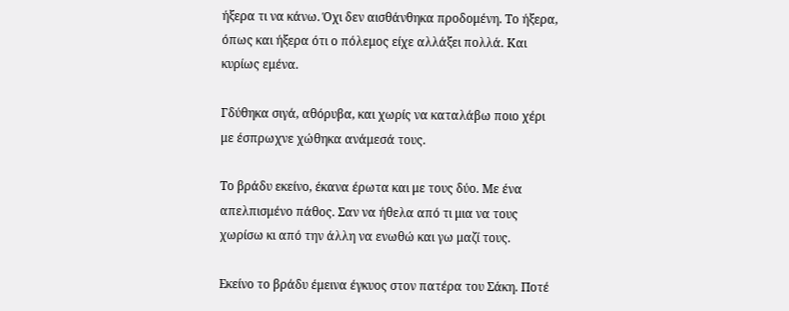ήξερα τι να κάνω. Όχι δεν αισθάνθηκα προδομένη. Το ήξερα, όπως και ήξερα ότι ο πόλεμος είχε αλλάξει πολλά. Και κυρίως εμένα.

Γδύθηκα σιγά, αθόρυβα, και χωρίς να καταλάβω ποιο χέρι με έσπρωχνε χώθηκα ανάμεσά τους.

Το βράδυ εκείνο, έκανα έρωτα και με τους δύο. Με ένα απελπισμένο πάθος. Σαν να ήθελα από τι μια να τους χωρίσω κι από την άλλη να ενωθώ και γω μαζί τους.

Εκείνο το βράδυ έμεινα έγκυος στον πατέρα του Σάκη. Ποτέ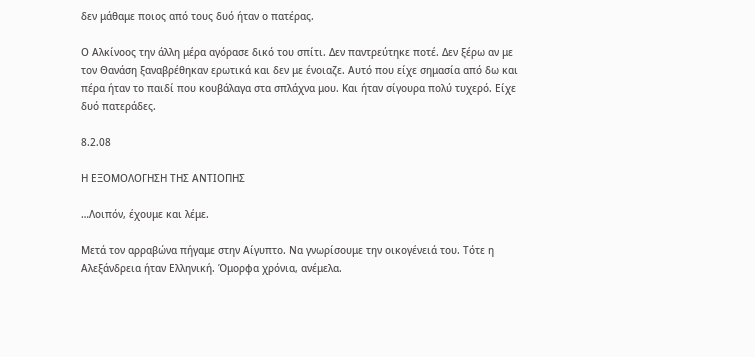δεν μάθαμε ποιος από τους δυό ήταν ο πατέρας.

Ο Αλκίνοος την άλλη μέρα αγόρασε δικό του σπίτι. Δεν παντρεύτηκε ποτέ. Δεν ξέρω αν με τον Θανάση ξαναβρέθηκαν ερωτικά και δεν με ένοιαζε. Αυτό που είχε σημασία από δω και πέρα ήταν το παιδί που κουβάλαγα στα σπλάχνα μου. Και ήταν σίγουρα πολύ τυχερό. Είχε δυό πατεράδες.

8.2.08

Η ΕΞΟΜΟΛΟΓΗΣΗ ΤΗΣ ΑΝΤΙΟΠΗΣ

…Λοιπόν, έχουμε και λέμε.

Μετά τον αρραβώνα πήγαμε στην Αίγυπτο. Να γνωρίσουμε την οικογένειά του. Τότε η Αλεξάνδρεια ήταν Ελληνική. Όμορφα χρόνια, ανέμελα.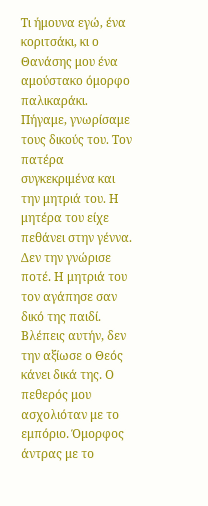Τι ήμουνα εγώ, ένα κοριτσάκι, κι ο Θανάσης μου ένα αμούστακο όμορφο παλικαράκι. Πήγαμε, γνωρίσαμε τους δικούς του. Τον πατέρα συγκεκριμένα και την μητριά του. Η μητέρα του είχε πεθάνει στην γέννα. Δεν την γνώρισε ποτέ. Η μητριά του τον αγάπησε σαν δικό της παιδί. Βλέπεις αυτήν, δεν την αξίωσε ο Θεός κάνει δικά της. Ο πεθερός μου ασχολιόταν με το εμπόριο. Όμορφος άντρας με το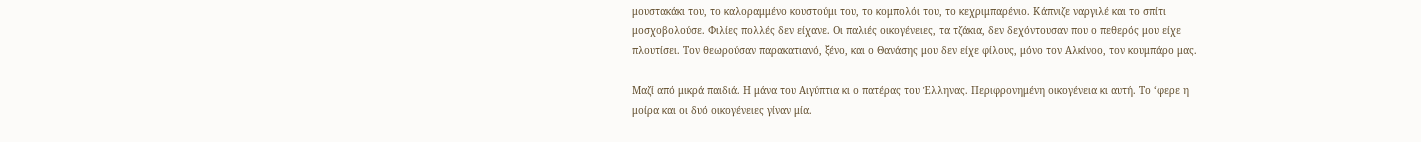μουστακάκι του, το καλοραμμένο κουστούμι του, το κομπολόι του, το κεχριμπαρένιο. Κάπνιζε ναργιλέ και το σπίτι μοσχοβολούσε. Φιλίες πολλές δεν είχανε. Οι παλιές οικογένειες, τα τζάκια, δεν δεχόντουσαν που ο πεθερός μου είχε πλουτίσει. Τον θεωρούσαν παρακατιανό, ξένο, και ο Θανάσης μου δεν είχε φίλους, μόνο τον Αλκίνοο, τον κουμπάρο μας.

Μαζί από μικρά παιδιά. Η μάνα του Αιγύπτια κι ο πατέρας του Έλληνας. Περιφρονημένη οικογένεια κι αυτή. Το ‘φερε η μοίρα και οι δυό οικογένειες γίναν μία.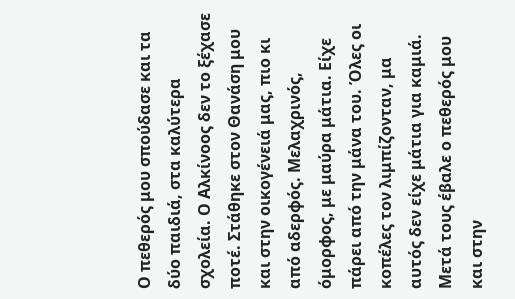Ο πεθερός μου σπούδασε και τα δύο παιδιά, στα καλύτερα σχολεία. Ο Αλκίνοος δεν το ξέχασε ποτέ. Στάθηκε στον Θανάση μου και στην οικογένειά μας, πιο κι από αδερφός. Μελαχρινός, όμορφος, με μαύρα μάτια. Είχε πάρει από την μάνα του. Όλες οι κοπέλες τον λιμπίζονταν, μα αυτός δεν είχε μάτια για καμιά. Μετά τους έβαλε ο πεθερός μου και στην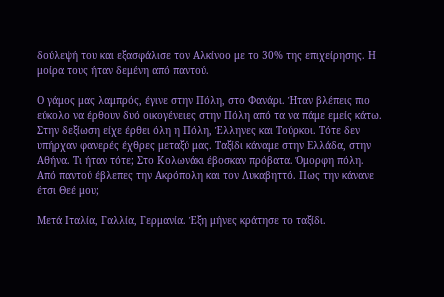δούλεψή του και εξασφάλισε τον Αλκίνοο με το 30% της επιχείρησης. Η μοίρα τους ήταν δεμένη από παντού.

Ο γάμος μας λαμπρός, έγινε στην Πόλη, στο Φανάρι. Ήταν βλέπεις πιο εύκολο να έρθουν δυό οικογένειες στην Πόλη από τα να πάμε εμείς κάτω. Στην δεξίωση είχε έρθει όλη η Πόλη, Έλληνες και Τούρκοι. Τότε δεν υπήρχαν φανερές έχθρες μεταξύ μας. Ταξίδι κάναμε στην Ελλάδα, στην Αθήνα. Τι ήταν τότε; Στο Κολωνάκι έβοσκαν πρόβατα. Όμορφη πόλη. Από παντού έβλεπες την Ακρόπολη και τον Λυκαβηττό. Πως την κάνανε έτσι Θεέ μου;

Μετά Ιταλία, Γαλλία, Γερμανία. Έξη μήνες κράτησε το ταξίδι.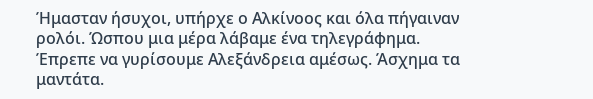Ήμασταν ήσυχοι, υπήρχε ο Αλκίνοος και όλα πήγαιναν ρολόι. Ώσπου μια μέρα λάβαμε ένα τηλεγράφημα. Έπρεπε να γυρίσουμε Αλεξάνδρεια αμέσως. Άσχημα τα μαντάτα.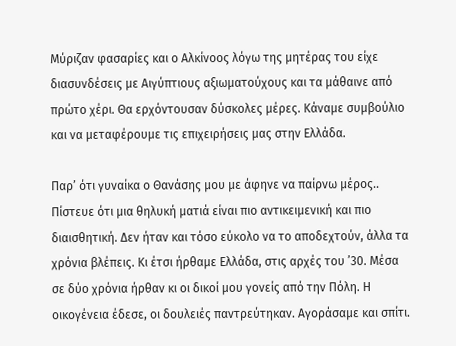Μύριζαν φασαρίες και ο Αλκίνοος λόγω της μητέρας του είχε διασυνδέσεις με Αιγύπτιους αξιωματούχους και τα μάθαινε από πρώτο χέρι. Θα ερχόντουσαν δύσκολες μέρες. Κάναμε συμβούλιο και να μεταφέρουμε τις επιχειρήσεις μας στην Ελλάδα.

Παρ’ ότι γυναίκα ο Θανάσης μου με άφηνε να παίρνω μέρος.. Πίστευε ότι μια θηλυκή ματιά είναι πιο αντικειμενική και πιο διαισθητική. Δεν ήταν και τόσο εύκολο να το αποδεχτούν, άλλα τα χρόνια βλέπεις. Κι έτσι ήρθαμε Ελλάδα, στις αρχές του ’30. Μέσα σε δύο χρόνια ήρθαν κι οι δικοί μου γονείς από την Πόλη. Η οικογένεια έδεσε, οι δουλειές παντρεύτηκαν. Αγοράσαμε και σπίτι.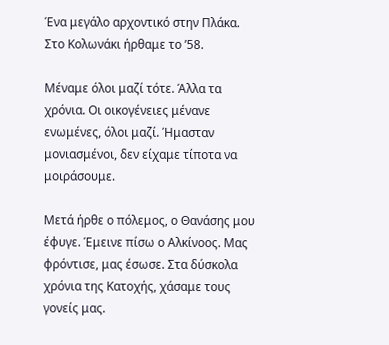Ένα μεγάλο αρχοντικό στην Πλάκα. Στο Κολωνάκι ήρθαμε το ’58.

Μέναμε όλοι μαζί τότε. Άλλα τα χρόνια. Οι οικογένειες μένανε ενωμένες, όλοι μαζί. Ήμασταν μονιασμένοι, δεν είχαμε τίποτα να μοιράσουμε.

Μετά ήρθε ο πόλεμος, ο Θανάσης μου έφυγε. Έμεινε πίσω ο Αλκίνοος. Μας φρόντισε, μας έσωσε. Στα δύσκολα χρόνια της Κατοχής, χάσαμε τους γονείς μας.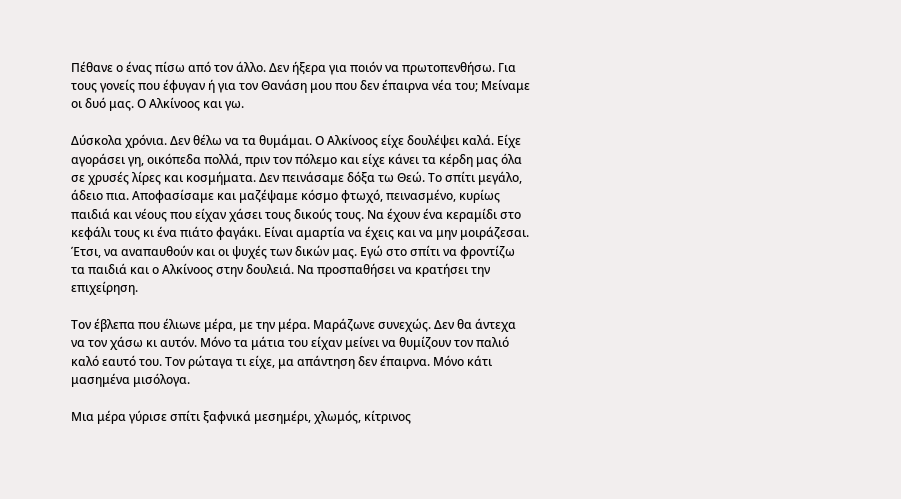Πέθανε ο ένας πίσω από τον άλλο. Δεν ήξερα για ποιόν να πρωτοπενθήσω. Για τους γονείς που έφυγαν ή για τον Θανάση μου που δεν έπαιρνα νέα του; Μείναμε οι δυό μας. Ο Αλκίνοος και γω.

Δύσκολα χρόνια. Δεν θέλω να τα θυμάμαι. Ο Αλκίνοος είχε δουλέψει καλά. Είχε αγοράσει γη, οικόπεδα πολλά, πριν τον πόλεμο και είχε κάνει τα κέρδη μας όλα σε χρυσές λίρες και κοσμήματα. Δεν πεινάσαμε δόξα τω Θεώ. Το σπίτι μεγάλο, άδειο πια. Αποφασίσαμε και μαζέψαμε κόσμο φτωχό, πεινασμένο, κυρίως παιδιά και νέους που είχαν χάσει τους δικούς τους. Να έχουν ένα κεραμίδι στο κεφάλι τους κι ένα πιάτο φαγάκι. Είναι αμαρτία να έχεις και να μην μοιράζεσαι. Έτσι, να αναπαυθούν και οι ψυχές των δικών μας. Εγώ στο σπίτι να φροντίζω τα παιδιά και ο Αλκίνοος στην δουλειά. Να προσπαθήσει να κρατήσει την επιχείρηση.

Τον έβλεπα που έλιωνε μέρα, με την μέρα. Μαράζωνε συνεχώς. Δεν θα άντεχα να τον χάσω κι αυτόν. Μόνο τα μάτια του είχαν μείνει να θυμίζουν τον παλιό καλό εαυτό του. Τον ρώταγα τι είχε, μα απάντηση δεν έπαιρνα. Μόνο κάτι μασημένα μισόλογα.

Μια μέρα γύρισε σπίτι ξαφνικά μεσημέρι, χλωμός, κίτρινος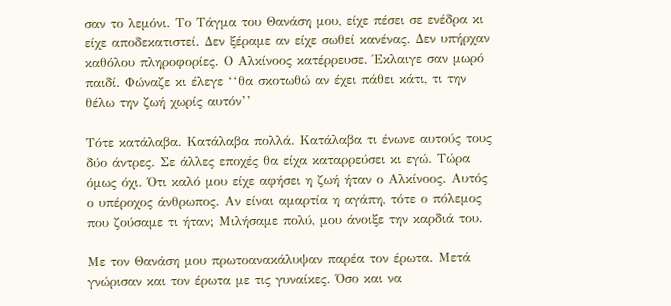σαν το λεμόνι. Το Τάγμα του Θανάση μου, είχε πέσει σε ενέδρα κι είχε αποδεκατιστεί. Δεν ξέραμε αν είχε σωθεί κανένας. Δεν υπήρχαν καθόλου πληροφορίες. Ο Αλκίνοος κατέρρευσε. Έκλαιγε σαν μωρό παιδί. Φώναζε κι έλεγε ‘‘θα σκοτωθώ αν έχει πάθει κάτι, τι την θέλω την ζωή χωρίς αυτόν’’

Τότε κατάλαβα. Κατάλαβα πολλά. Κατάλαβα τι ένωνε αυτούς τους δύο άντρες. Σε άλλες εποχές θα είχα καταρρεύσει κι εγώ. Τώρα όμως όχι. Ότι καλό μου είχε αφήσει η ζωή ήταν ο Αλκίνοος. Αυτός ο υπέροχος άνθρωπος. Αν είναι αμαρτία η αγάπη, τότε ο πόλεμος που ζούσαμε τι ήταν; Μιλήσαμε πολύ, μου άνοιξε την καρδιά του.

Με τον Θανάση μου πρωτοανακάλυψαν παρέα τον έρωτα. Μετά γνώρισαν και τον έρωτα με τις γυναίκες. Όσο και να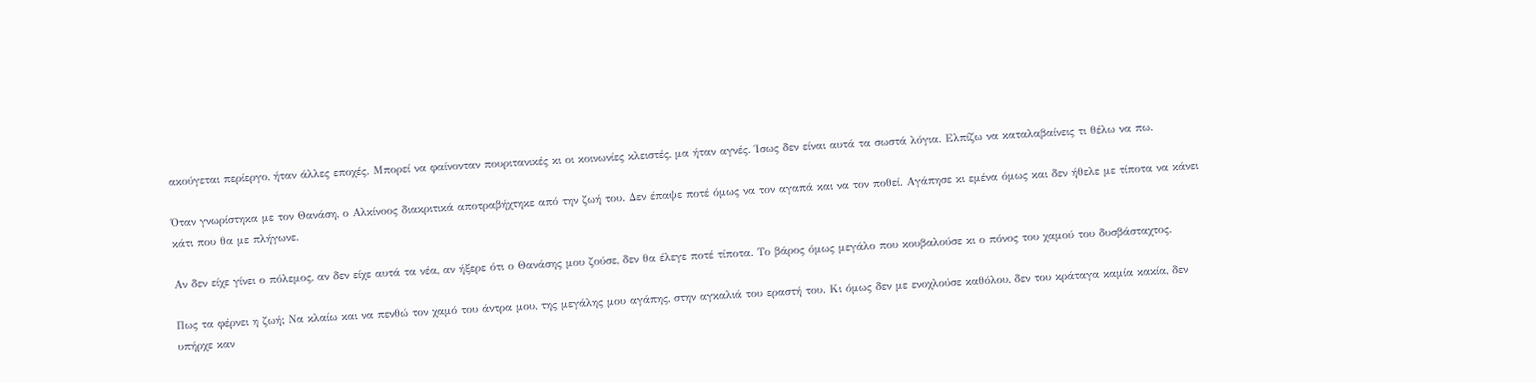ακούγεται περίεργο, ήταν άλλες εποχές. Μπορεί να φαίνονταν πουριτανικές κι οι κοινωνίες κλειστές, μα ήταν αγνές. Ίσως δεν είναι αυτά τα σωστά λόγια. Ελπίζω να καταλαβαίνεις τι θέλω να πω.

Όταν γνωρίστηκα με τον Θανάση, ο Αλκίνοος διακριτικά αποτραβήχτηκε από την ζωή του. Δεν έπαψε ποτέ όμως να τον αγαπά και να τον ποθεί. Αγάπησε κι εμένα όμως και δεν ήθελε με τίποτα να κάνει κάτι που θα με πλήγωνε.

Αν δεν είχε γίνει ο πόλεμος, αν δεν είχε αυτά τα νέα, αν ήξερε ότι ο Θανάσης μου ζούσε, δεν θα έλεγε ποτέ τίποτα. Το βάρος όμως μεγάλο που κουβαλούσε κι ο πόνος του χαμού του δυσβάσταχτος.

Πως τα φέρνει η ζωή; Να κλαίω και να πενθώ τον χαμό του άντρα μου, της μεγάλης μου αγάπης, στην αγκαλιά του εραστή του. Κι όμως δεν με ενοχλούσε καθόλου, δεν του κράταγα καμία κακία, δεν υπήρχε καν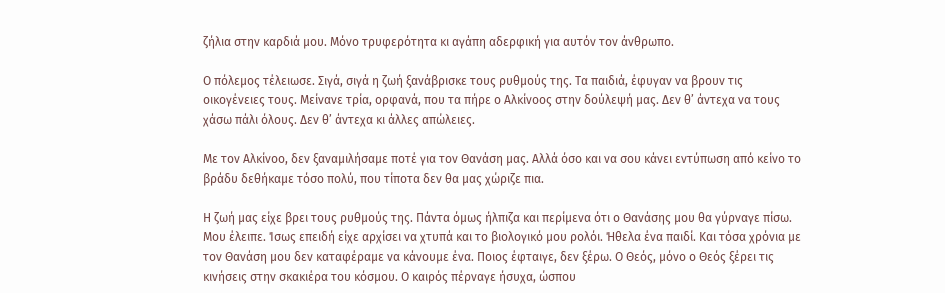ζήλια στην καρδιά μου. Μόνο τρυφερότητα κι αγάπη αδερφική για αυτόν τον άνθρωπο.

Ο πόλεμος τέλειωσε. Σιγά, σιγά η ζωή ξανάβρισκε τους ρυθμούς της. Τα παιδιά, έφυγαν να βρουν τις οικογένειες τους. Μείνανε τρία, ορφανά, που τα πήρε ο Αλκίνοος στην δούλεψή μας. Δεν θ’ άντεχα να τους χάσω πάλι όλους. Δεν θ’ άντεχα κι άλλες απώλειες.

Με τον Αλκίνοο, δεν ξαναμιλήσαμε ποτέ για τον Θανάση μας. Αλλά όσο και να σου κάνει εντύπωση από κείνο το βράδυ δεθήκαμε τόσο πολύ, που τίποτα δεν θα μας χώριζε πια.

Η ζωή μας είχε βρει τους ρυθμούς της. Πάντα όμως ήλπιζα και περίμενα ότι ο Θανάσης μου θα γύρναγε πίσω. Μου έλειπε. Ίσως επειδή είχε αρχίσει να χτυπά και το βιολογικό μου ρολόι. Ήθελα ένα παιδί. Και τόσα χρόνια με τον Θανάση μου δεν καταφέραμε να κάνουμε ένα. Ποιος έφταιγε, δεν ξέρω. Ο Θεός, μόνο ο Θεός ξέρει τις κινήσεις στην σκακιέρα του κόσμου. Ο καιρός πέρναγε ήσυχα, ώσπου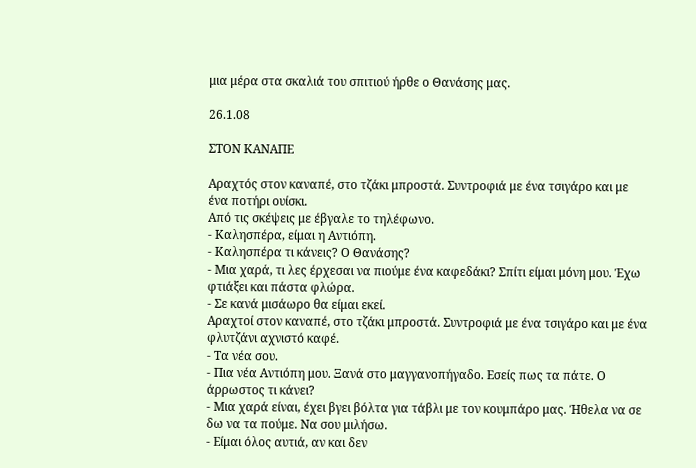μια μέρα στα σκαλιά του σπιτιού ήρθε ο Θανάσης μας.

26.1.08

ΣΤΟΝ ΚΑΝΑΠΕ

Αραχτός στον καναπέ, στο τζάκι μπροστά. Συντροφιά με ένα τσιγάρο και με ένα ποτήρι ουίσκι.
Από τις σκέψεις με έβγαλε το τηλέφωνο.
- Καλησπέρα, είμαι η Αντιόπη.
- Καλησπέρα τι κάνεις? Ο Θανάσης?
- Μια χαρά, τι λες έρχεσαι να πιούμε ένα καφεδάκι? Σπίτι είμαι μόνη μου. Έχω φτιάξει και πάστα φλώρα.
- Σε κανά μισάωρο θα είμαι εκεί.
Αραχτοί στον καναπέ, στο τζάκι μπροστά. Συντροφιά με ένα τσιγάρο και με ένα φλυτζάνι αχνιστό καφέ.
- Τα νέα σου.
- Πια νέα Αντιόπη μου. Ξανά στο μαγγανοπήγαδο. Εσείς πως τα πάτε. Ο άρρωστος τι κάνει?
- Μια χαρά είναι, έχει βγει βόλτα για τάβλι με τον κουμπάρο μας. Ήθελα να σε δω να τα πούμε. Να σου μιλήσω.
- Είμαι όλος αυτιά, αν και δεν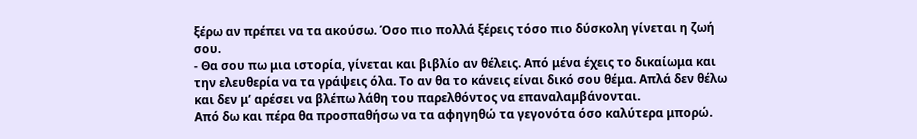ξέρω αν πρέπει να τα ακούσω. Όσο πιο πολλά ξέρεις τόσο πιο δύσκολη γίνεται η ζωή σου.
- Θα σου πω μια ιστορία, γίνεται και βιβλίο αν θέλεις. Από μένα έχεις το δικαίωμα και την ελευθερία να τα γράψεις όλα. Το αν θα το κάνεις είναι δικό σου θέμα. Απλά δεν θέλω και δεν μ’ αρέσει να βλέπω λάθη του παρελθόντος να επαναλαμβάνονται.
Από δω και πέρα θα προσπαθήσω να τα αφηγηθώ τα γεγονότα όσο καλύτερα μπορώ.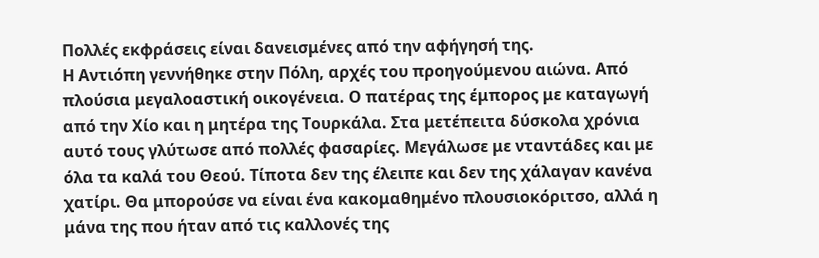Πολλές εκφράσεις είναι δανεισμένες από την αφήγησή της.
Η Αντιόπη γεννήθηκε στην Πόλη, αρχές του προηγούμενου αιώνα. Από πλούσια μεγαλοαστική οικογένεια. Ο πατέρας της έμπορος με καταγωγή από την Χίο και η μητέρα της Τουρκάλα. Στα μετέπειτα δύσκολα χρόνια αυτό τους γλύτωσε από πολλές φασαρίες. Μεγάλωσε με νταντάδες και με όλα τα καλά του Θεού. Τίποτα δεν της έλειπε και δεν της χάλαγαν κανένα χατίρι. Θα μπορούσε να είναι ένα κακομαθημένο πλουσιοκόριτσο, αλλά η μάνα της που ήταν από τις καλλονές της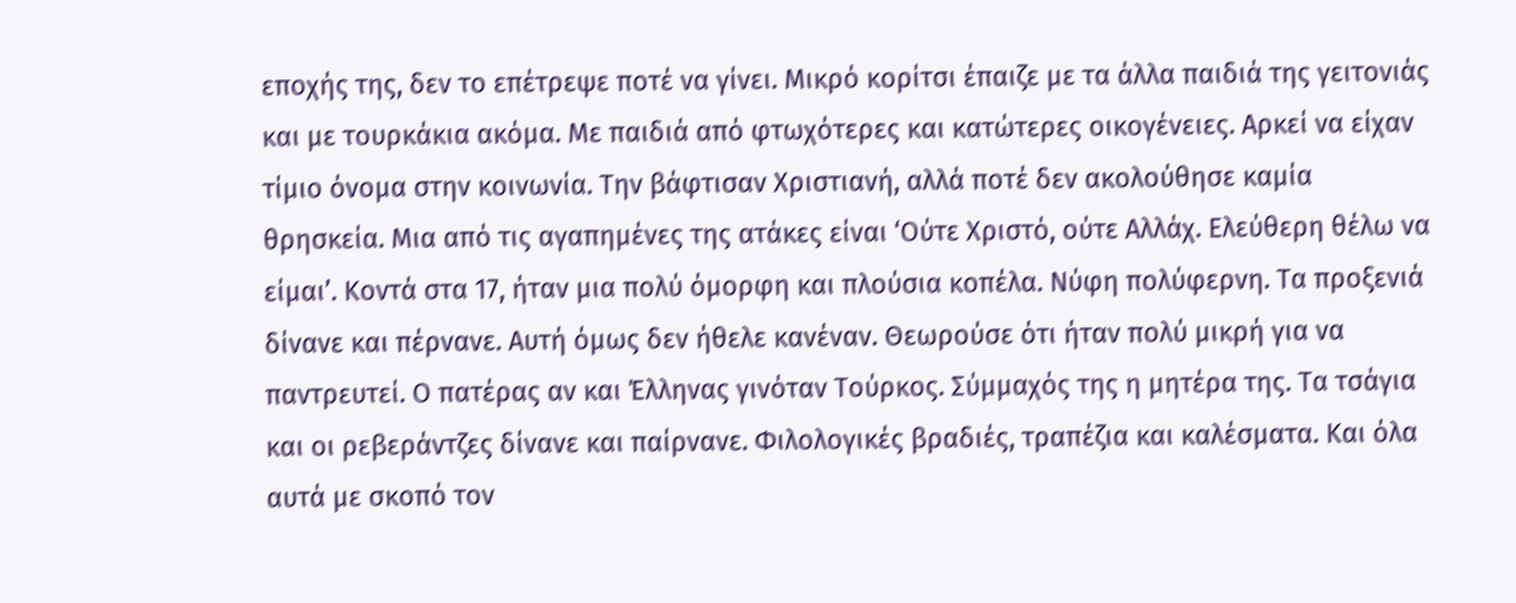εποχής της, δεν το επέτρεψε ποτέ να γίνει. Μικρό κορίτσι έπαιζε με τα άλλα παιδιά της γειτονιάς και με τουρκάκια ακόμα. Με παιδιά από φτωχότερες και κατώτερες οικογένειες. Αρκεί να είχαν τίμιο όνομα στην κοινωνία. Την βάφτισαν Χριστιανή, αλλά ποτέ δεν ακολούθησε καμία θρησκεία. Μια από τις αγαπημένες της ατάκες είναι ‘Ούτε Χριστό, ούτε Αλλάχ. Ελεύθερη θέλω να είμαι’. Κοντά στα 17, ήταν μια πολύ όμορφη και πλούσια κοπέλα. Νύφη πολύφερνη. Τα προξενιά δίνανε και πέρνανε. Αυτή όμως δεν ήθελε κανέναν. Θεωρούσε ότι ήταν πολύ μικρή για να παντρευτεί. Ο πατέρας αν και Έλληνας γινόταν Τούρκος. Σύμμαχός της η μητέρα της. Τα τσάγια και οι ρεβεράντζες δίνανε και παίρνανε. Φιλολογικές βραδιές, τραπέζια και καλέσματα. Και όλα αυτά με σκοπό τον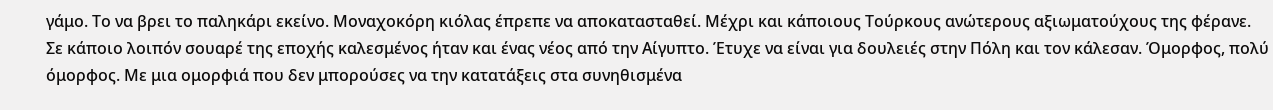γάμο. Το να βρει το παληκάρι εκείνο. Μοναχοκόρη κιόλας έπρεπε να αποκατασταθεί. Μέχρι και κάποιους Τούρκους ανώτερους αξιωματούχους της φέρανε.
Σε κάποιο λοιπόν σουαρέ της εποχής καλεσμένος ήταν και ένας νέος από την Αίγυπτο. Έτυχε να είναι για δουλειές στην Πόλη και τον κάλεσαν. Όμορφος, πολύ όμορφος. Με μια ομορφιά που δεν μπορούσες να την κατατάξεις στα συνηθισμένα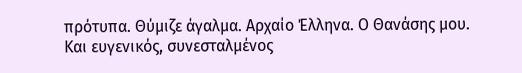πρότυπα. Θύμιζε άγαλμα. Αρχαίο Έλληνα. Ο Θανάσης μου. Και ευγενικός, συνεσταλμένος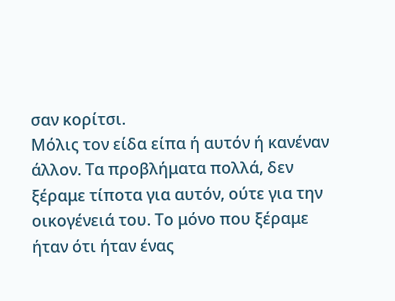σαν κορίτσι.
Μόλις τον είδα είπα ή αυτόν ή κανέναν άλλον. Τα προβλήματα πολλά, δεν ξέραμε τίποτα για αυτόν, ούτε για την οικογένειά του. Το μόνο που ξέραμε ήταν ότι ήταν ένας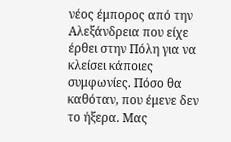νέος έμπορος από την Αλεξάνδρεια που είχε έρθει στην Πόλη για να κλείσει κάποιες συμφωνίες. Πόσο θα καθόταν, που έμενε δεν το ήξερα. Μας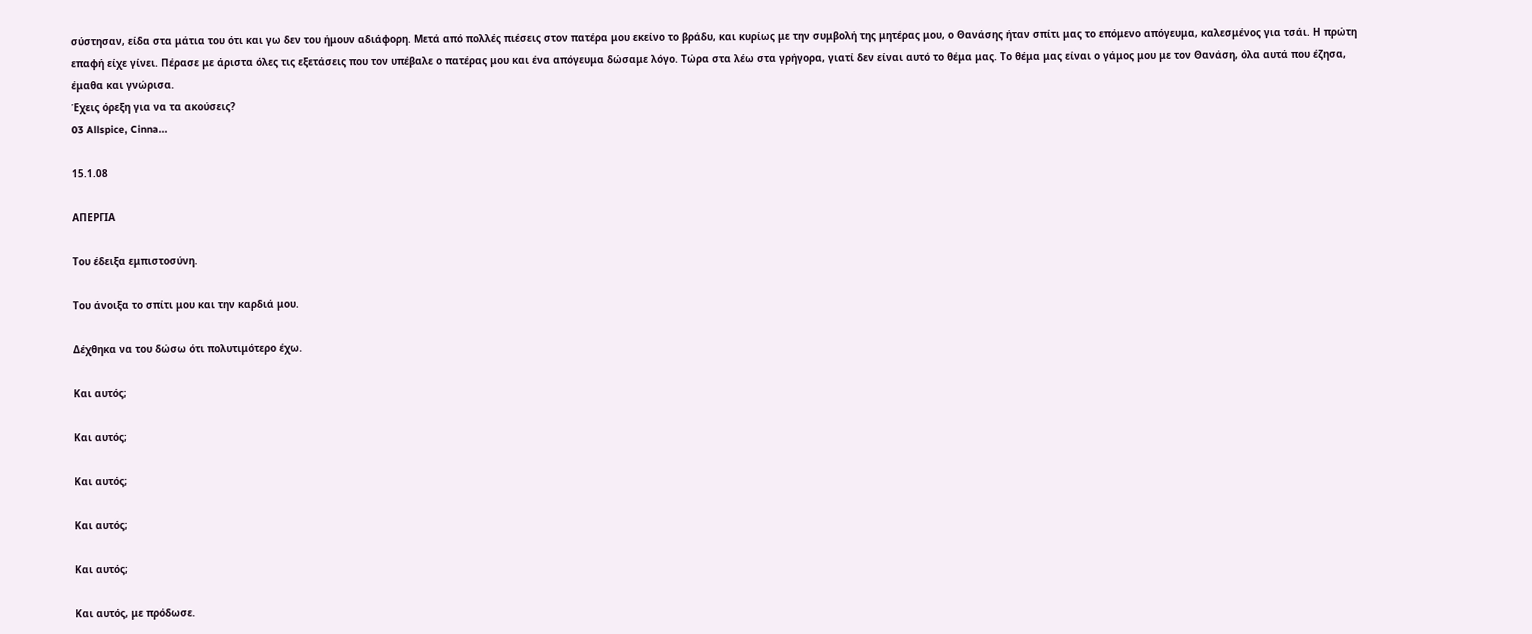σύστησαν, είδα στα μάτια του ότι και γω δεν του ήμουν αδιάφορη. Μετά από πολλές πιέσεις στον πατέρα μου εκείνο το βράδυ, και κυρίως με την συμβολή της μητέρας μου, ο Θανάσης ήταν σπίτι μας το επόμενο απόγευμα, καλεσμένος για τσάι. Η πρώτη επαφή είχε γίνει. Πέρασε με άριστα όλες τις εξετάσεις που τον υπέβαλε ο πατέρας μου και ένα απόγευμα δώσαμε λόγο. Τώρα στα λέω στα γρήγορα, γιατί δεν είναι αυτό το θέμα μας. Το θέμα μας είναι ο γάμος μου με τον Θανάση, όλα αυτά που έζησα, έμαθα και γνώρισα.
Έχεις όρεξη για να τα ακούσεις?
03 Allspice, Cinna...

15.1.08

ΑΠΕΡΓΙΑ

Του έδειξα εμπιστοσύνη.

Του άνοιξα το σπίτι μου και την καρδιά μου.

Δέχθηκα να του δώσω ότι πολυτιμότερο έχω.

Και αυτός;

Και αυτός;

Και αυτός;

Και αυτός;

Και αυτός;

Και αυτός, με πρόδωσε.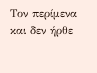Τον περίμενα και δεν ήρθε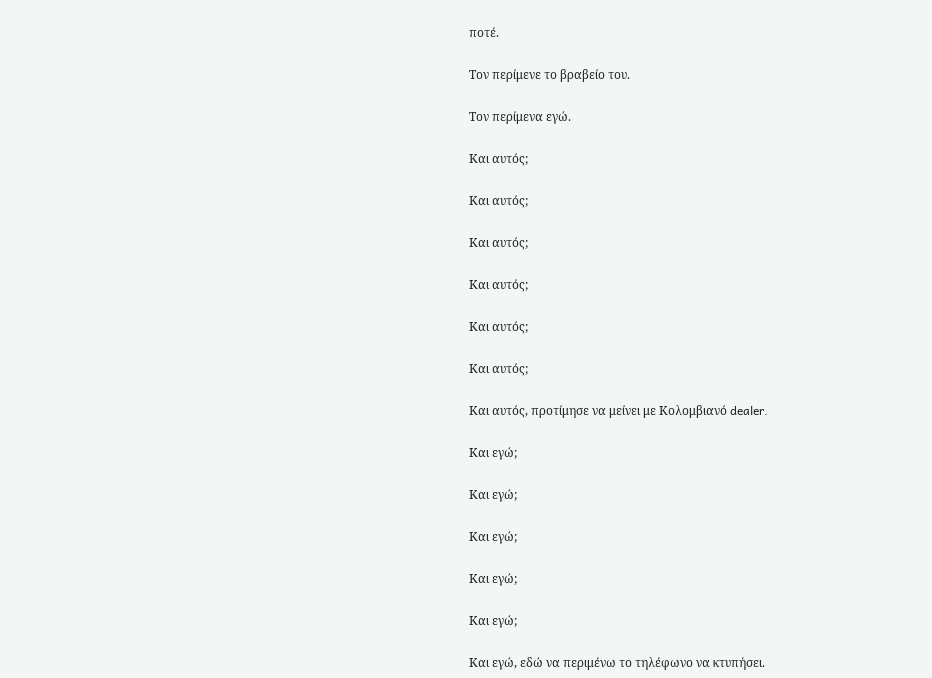ποτέ.

Τον περίμενε το βραβείο του.

Τον περίμενα εγώ.

Και αυτός;

Και αυτός;

Και αυτός;

Και αυτός;

Και αυτός;

Και αυτός;

Και αυτός, προτίμησε να μείνει με Κολομβιανό dealer.

Και εγώ;

Και εγώ;

Και εγώ;

Και εγώ;

Και εγώ;

Και εγώ, εδώ να περιμένω το τηλέφωνο να κτυπήσει.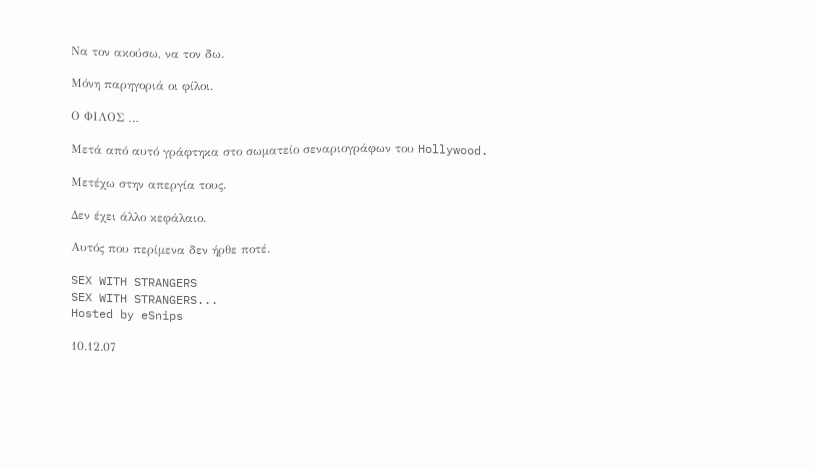Να τον ακούσω, να τον δω.

Μόνη παρηγοριά οι φίλοι.

Ο ΦΙΛΟΣ …

Μετά από αυτό γράφτηκα στο σωματείο σεναριογράφων του Hollywood.

Μετέχω στην απεργία τους.

Δεν έχει άλλο κεφάλαιο.

Αυτός που περίμενα δεν ήρθε ποτέ.

SEX WITH STRANGERS
SEX WITH STRANGERS...
Hosted by eSnips

10.12.07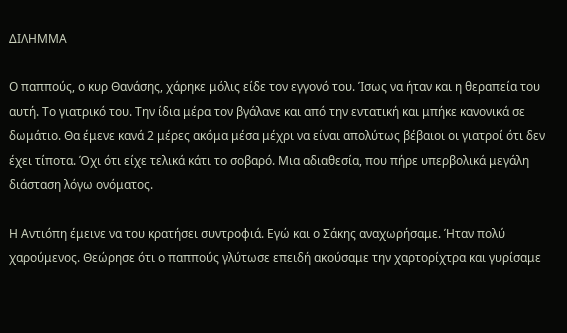ΔΙΛΗΜΜΑ

Ο παππούς, ο κυρ Θανάσης, χάρηκε μόλις είδε τον εγγονό του. Ίσως να ήταν και η θεραπεία του αυτή. Το γιατρικό του. Την ίδια μέρα τον βγάλανε και από την εντατική και μπήκε κανονικά σε δωμάτιο. Θα έμενε κανά 2 μέρες ακόμα μέσα μέχρι να είναι απολύτως βέβαιοι οι γιατροί ότι δεν έχει τίποτα. Όχι ότι είχε τελικά κάτι το σοβαρό. Μια αδιαθεσία, που πήρε υπερβολικά μεγάλη διάσταση λόγω ονόματος.

Η Αντιόπη έμεινε να του κρατήσει συντροφιά. Εγώ και ο Σάκης αναχωρήσαμε. Ήταν πολύ χαρούμενος. Θεώρησε ότι ο παππούς γλύτωσε επειδή ακούσαμε την χαρτορίχτρα και γυρίσαμε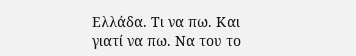Ελλάδα. Τι να πω. Και γιατί να πω. Να του το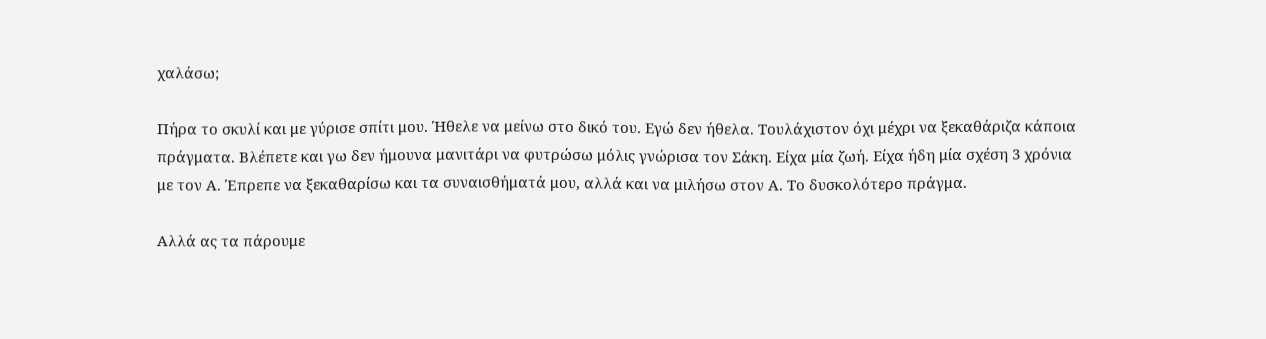χαλάσω;

Πήρα το σκυλί και με γύρισε σπίτι μου. Ήθελε να μείνω στο δικό του. Εγώ δεν ήθελα. Τουλάχιστον όχι μέχρι να ξεκαθάριζα κάποια πράγματα. Βλέπετε και γω δεν ήμουνα μανιτάρι να φυτρώσω μόλις γνώρισα τον Σάκη. Είχα μία ζωή. Είχα ήδη μία σχέση 3 χρόνια με τον Α. Έπρεπε να ξεκαθαρίσω και τα συναισθήματά μου, αλλά και να μιλήσω στον Α. Το δυσκολότερο πράγμα.

Αλλά ας τα πάρουμε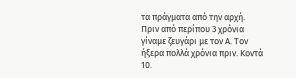τα πράγματα από την αρχή. Πριν από περίπου 3 χρόνια γίναμε ζευγάρι με τον Α. Τον ήξερα πολλά χρόνια πριν. Κοντά 10.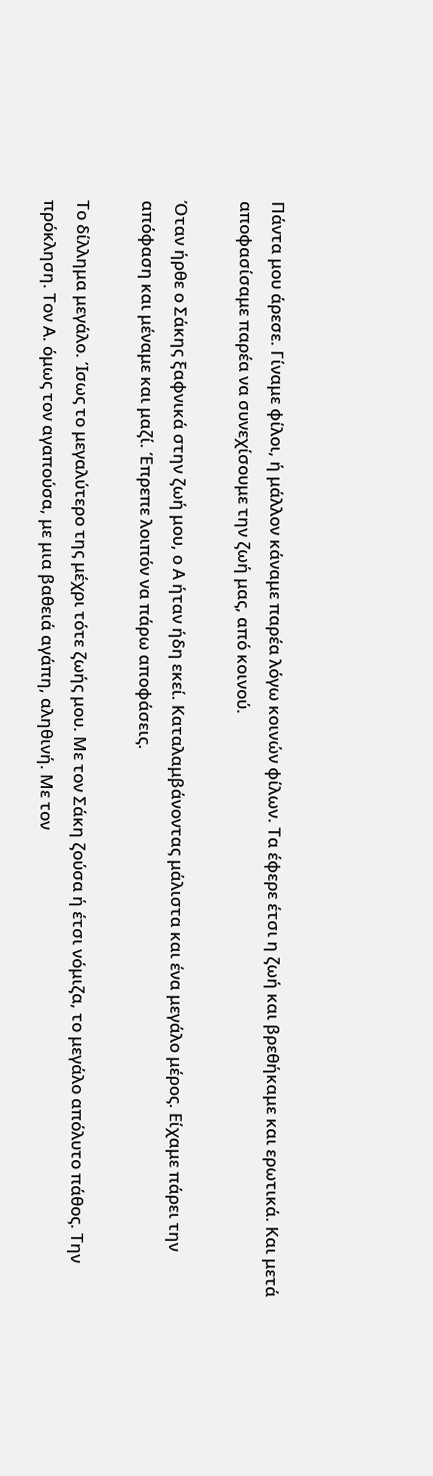Πάντα μου άρεσε. Γίναμε φίλοι, ή μάλλον κάναμε παρέα λόγω κοινών φίλων. Τα έφερε έτσι η ζωή και βρεθήκαμε και ερωτικά. Και μετά αποφασίσαμε παρέα να συνεχίσουμε την ζωή μας, από κοινού.

Όταν ήρθε ο Σάκης ξαφνικά στην ζωή μου, ο Α ήταν ήδη εκεί. Καταλαμβάνοντας μάλιστα και ένα μεγάλο μέρος. Είχαμε πάρει την απόφαση και μέναμε και μαζί. Έπρεπε λοιπόν να πάρω αποφάσεις.

Το δίλλημα μεγάλο. Ίσως το μεγαλύτερο της μέχρι τότε ζωής μου. Με τον Σάκη ζούσα ή έτσι νόμιζα, το μεγάλο απόλυτο πάθος. Την πρόκληση. Τον Α. όμως τον αγαπούσα, με μια βαθειά αγάπη, αληθινή. Με τον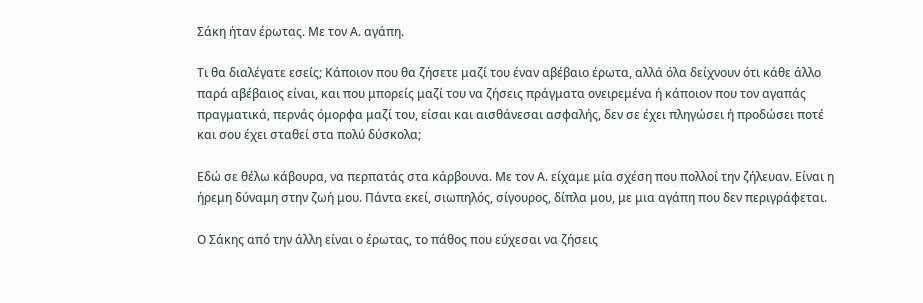Σάκη ήταν έρωτας. Με τον Α. αγάπη.

Τι θα διαλέγατε εσείς; Κάποιον που θα ζήσετε μαζί του έναν αβέβαιο έρωτα, αλλά όλα δείχνουν ότι κάθε άλλο παρά αβέβαιος είναι, και που μπορείς μαζί του να ζήσεις πράγματα ονειρεμένα ή κάποιον που τον αγαπάς πραγματικά, περνάς όμορφα μαζί του, είσαι και αισθάνεσαι ασφαλής, δεν σε έχει πληγώσει ή προδώσει ποτέ και σου έχει σταθεί στα πολύ δύσκολα;

Εδώ σε θέλω κάβουρα, να περπατάς στα κάρβουνα. Με τον Α. είχαμε μία σχέση που πολλοί την ζήλευαν. Είναι η ήρεμη δύναμη στην ζωή μου. Πάντα εκεί, σιωπηλός, σίγουρος, δίπλα μου, με μια αγάπη που δεν περιγράφεται.

Ο Σάκης από την άλλη είναι ο έρωτας, το πάθος που εύχεσαι να ζήσεις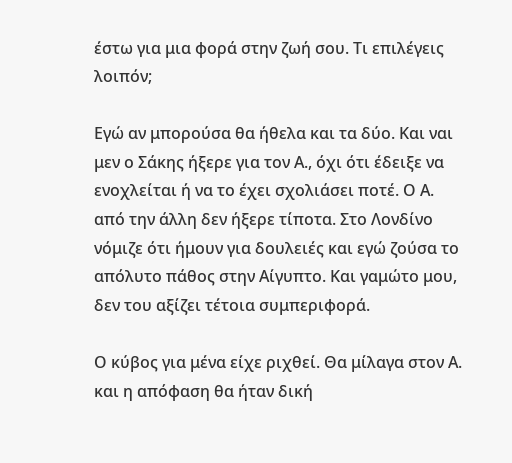έστω για μια φορά στην ζωή σου. Τι επιλέγεις λοιπόν;

Εγώ αν μπορούσα θα ήθελα και τα δύο. Και ναι μεν ο Σάκης ήξερε για τον Α., όχι ότι έδειξε να ενοχλείται ή να το έχει σχολιάσει ποτέ. Ο Α. από την άλλη δεν ήξερε τίποτα. Στο Λονδίνο νόμιζε ότι ήμουν για δουλειές και εγώ ζούσα το απόλυτο πάθος στην Αίγυπτο. Και γαμώτο μου, δεν του αξίζει τέτοια συμπεριφορά.

Ο κύβος για μένα είχε ριχθεί. Θα μίλαγα στον Α. και η απόφαση θα ήταν δική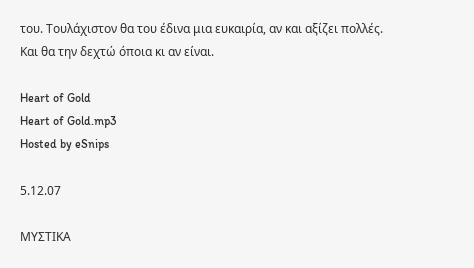του. Τουλάχιστον θα του έδινα μια ευκαιρία, αν και αξίζει πολλές. Και θα την δεχτώ όποια κι αν είναι.

Heart of Gold
Heart of Gold.mp3
Hosted by eSnips

5.12.07

ΜΥΣΤΙΚΑ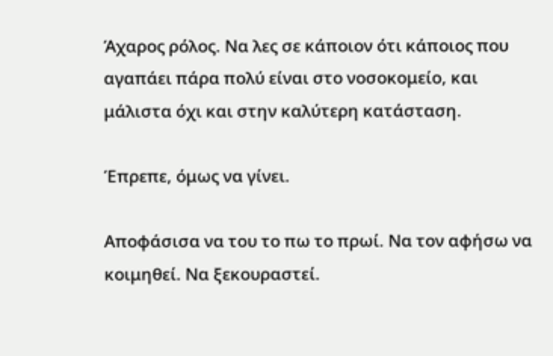Άχαρος ρόλος. Να λες σε κάποιον ότι κάποιος που αγαπάει πάρα πολύ είναι στο νοσοκομείο, και μάλιστα όχι και στην καλύτερη κατάσταση.

Έπρεπε, όμως να γίνει.

Αποφάσισα να του το πω το πρωί. Να τον αφήσω να κοιμηθεί. Να ξεκουραστεί.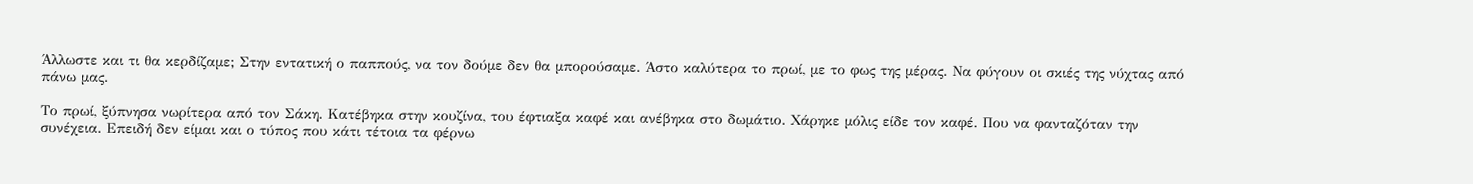Άλλωστε και τι θα κερδίζαμε; Στην εντατική ο παππούς, να τον δούμε δεν θα μπορούσαμε. Άστο καλύτερα το πρωί, με το φως της μέρας. Να φύγουν οι σκιές της νύχτας από πάνω μας.

Το πρωί, ξύπνησα νωρίτερα από τον Σάκη. Κατέβηκα στην κουζίνα, του έφτιαξα καφέ και ανέβηκα στο δωμάτιο. Χάρηκε μόλις είδε τον καφέ. Που να φανταζόταν την συνέχεια. Επειδή δεν είμαι και ο τύπος που κάτι τέτοια τα φέρνω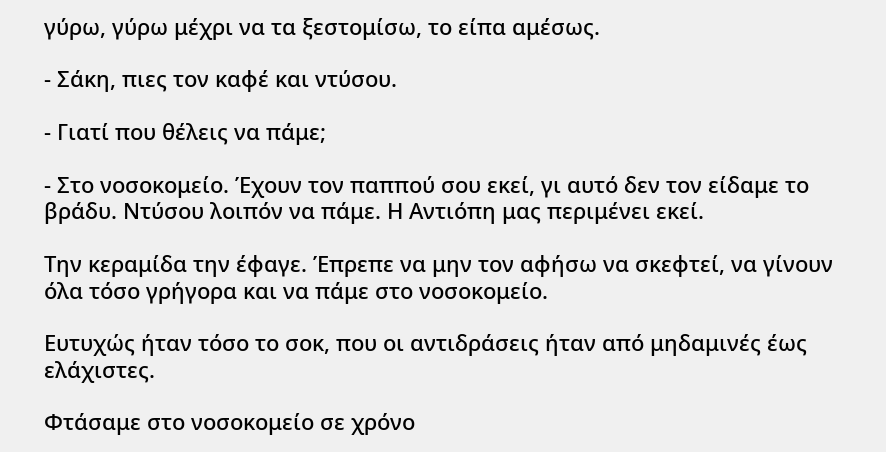γύρω, γύρω μέχρι να τα ξεστομίσω, το είπα αμέσως.

- Σάκη, πιες τον καφέ και ντύσου.

- Γιατί που θέλεις να πάμε;

- Στο νοσοκομείο. Έχουν τον παππού σου εκεί, γι αυτό δεν τον είδαμε το βράδυ. Ντύσου λοιπόν να πάμε. Η Αντιόπη μας περιμένει εκεί.

Την κεραμίδα την έφαγε. Έπρεπε να μην τον αφήσω να σκεφτεί, να γίνουν όλα τόσο γρήγορα και να πάμε στο νοσοκομείο.

Ευτυχώς ήταν τόσο το σοκ, που οι αντιδράσεις ήταν από μηδαμινές έως ελάχιστες.

Φτάσαμε στο νοσοκομείο σε χρόνο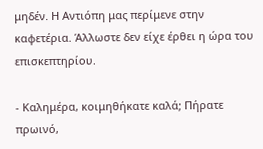μηδέν. Η Αντιόπη μας περίμενε στην καφετέρια. Άλλωστε δεν είχε έρθει η ώρα του επισκεπτηρίου.

- Καλημέρα, κοιμηθήκατε καλά; Πήρατε πρωινό,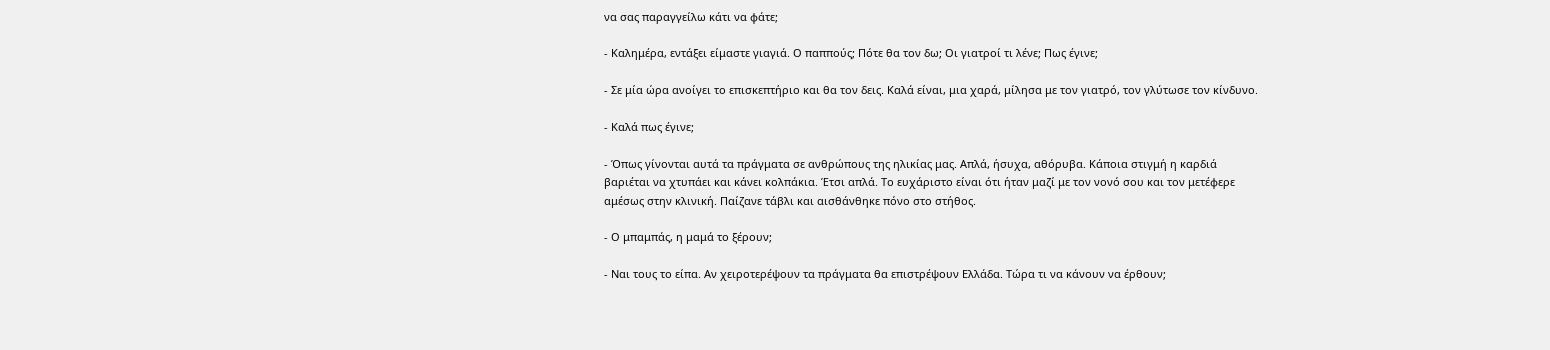να σας παραγγείλω κάτι να φάτε;

- Καλημέρα, εντάξει είμαστε γιαγιά. Ο παππούς; Πότε θα τον δω; Οι γιατροί τι λένε; Πως έγινε;

- Σε μία ώρα ανοίγει το επισκεπτήριο και θα τον δεις. Καλά είναι, μια χαρά, μίλησα με τον γιατρό, τον γλύτωσε τον κίνδυνο.

- Καλά πως έγινε;

- Όπως γίνονται αυτά τα πράγματα σε ανθρώπους της ηλικίας μας. Απλά, ήσυχα, αθόρυβα. Κάποια στιγμή η καρδιά βαριέται να χτυπάει και κάνει κολπάκια. Έτσι απλά. Το ευχάριστο είναι ότι ήταν μαζί με τον νονό σου και τον μετέφερε αμέσως στην κλινική. Παίζανε τάβλι και αισθάνθηκε πόνο στο στήθος.

- Ο μπαμπάς, η μαμά το ξέρουν;

- Ναι τους το είπα. Αν χειροτερέψουν τα πράγματα θα επιστρέψουν Ελλάδα. Τώρα τι να κάνουν να έρθουν;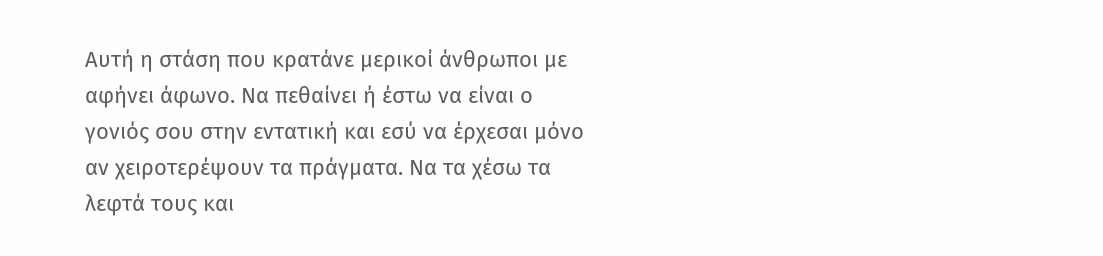Αυτή η στάση που κρατάνε μερικοί άνθρωποι με αφήνει άφωνο. Να πεθαίνει ή έστω να είναι ο γονιός σου στην εντατική και εσύ να έρχεσαι μόνο αν χειροτερέψουν τα πράγματα. Να τα χέσω τα λεφτά τους και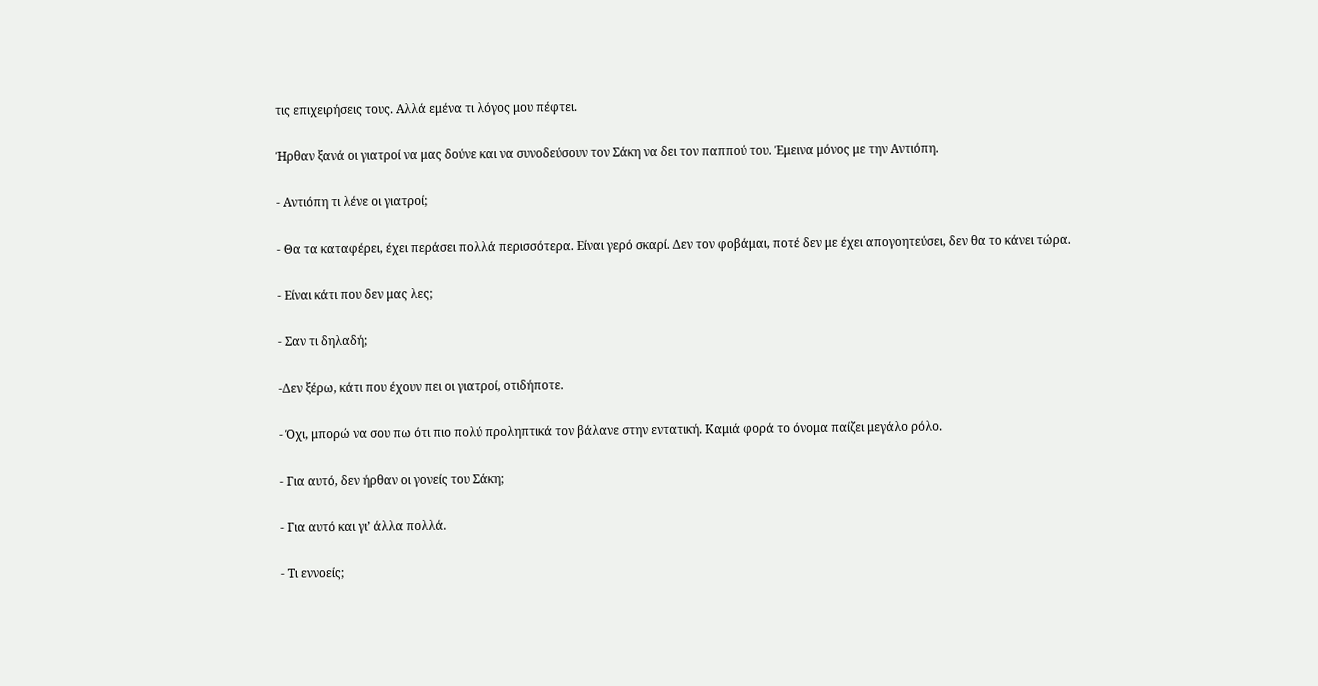τις επιχειρήσεις τους. Αλλά εμένα τι λόγος μου πέφτει.

Ήρθαν ξανά οι γιατροί να μας δούνε και να συνοδεύσουν τον Σάκη να δει τον παππού του. Έμεινα μόνος με την Αντιόπη.

- Αντιόπη τι λένε οι γιατροί;

- Θα τα καταφέρει, έχει περάσει πολλά περισσότερα. Είναι γερό σκαρί. Δεν τον φοβάμαι, ποτέ δεν με έχει απογοητεύσει, δεν θα το κάνει τώρα.

- Είναι κάτι που δεν μας λες;

- Σαν τι δηλαδή;

-Δεν ξέρω, κάτι που έχουν πει οι γιατροί, οτιδήποτε.

- Όχι, μπορώ να σου πω ότι πιο πολύ προληπτικά τον βάλανε στην εντατική. Καμιά φορά το όνομα παίζει μεγάλο ρόλο.

- Για αυτό, δεν ήρθαν οι γονείς του Σάκη;

- Για αυτό και γι’ άλλα πολλά.

- Τι εννοείς;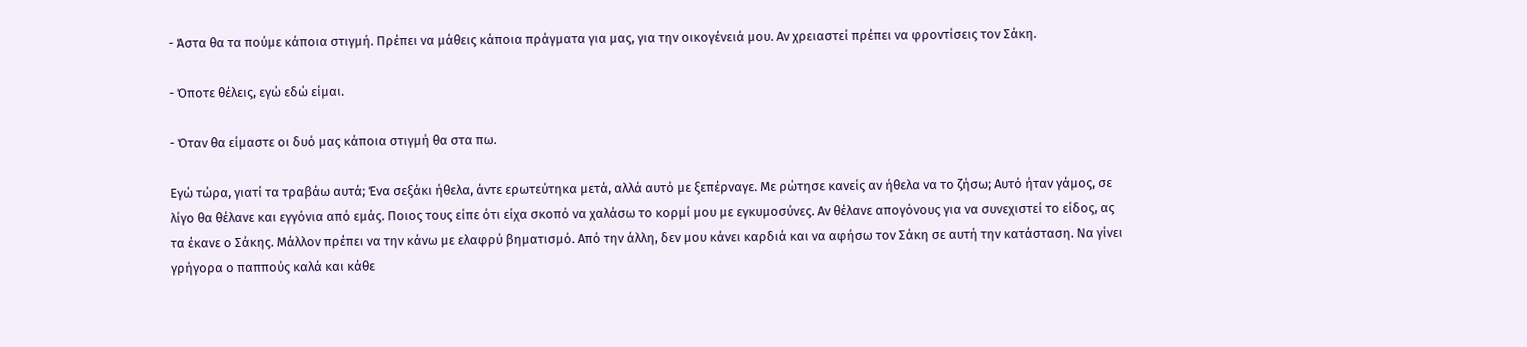- Άστα θα τα πούμε κάποια στιγμή. Πρέπει να μάθεις κάποια πράγματα για μας, για την οικογένειά μου. Αν χρειαστεί πρέπει να φροντίσεις τον Σάκη.

- Όποτε θέλεις, εγώ εδώ είμαι.

- Όταν θα είμαστε οι δυό μας κάποια στιγμή θα στα πω.

Εγώ τώρα, γιατί τα τραβάω αυτά; Ένα σεξάκι ήθελα, άντε ερωτεύτηκα μετά, αλλά αυτό με ξεπέρναγε. Με ρώτησε κανείς αν ήθελα να το ζήσω; Αυτό ήταν γάμος, σε λίγο θα θέλανε και εγγόνια από εμάς. Ποιος τους είπε ότι είχα σκοπό να χαλάσω το κορμί μου με εγκυμοσύνες. Αν θέλανε απογόνους για να συνεχιστεί το είδος, ας τα έκανε ο Σάκης. Μάλλον πρέπει να την κάνω με ελαφρύ βηματισμό. Από την άλλη, δεν μου κάνει καρδιά και να αφήσω τον Σάκη σε αυτή την κατάσταση. Να γίνει γρήγορα ο παππούς καλά και κάθε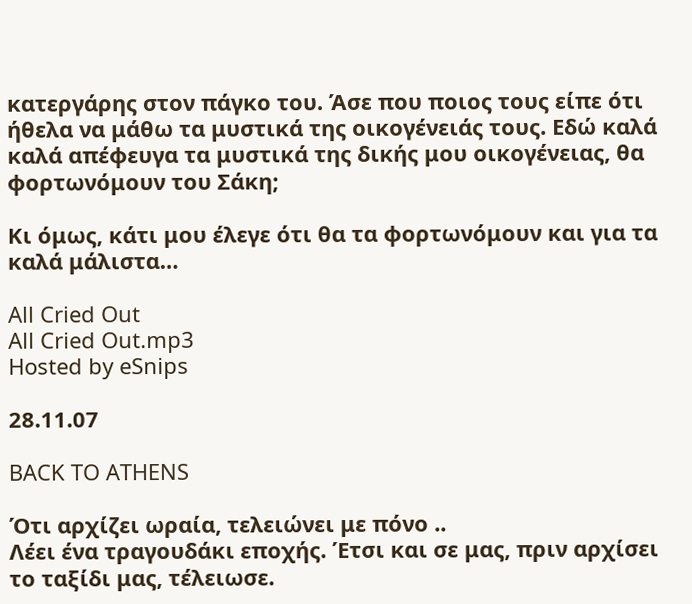κατεργάρης στον πάγκο του. Άσε που ποιος τους είπε ότι ήθελα να μάθω τα μυστικά της οικογένειάς τους. Εδώ καλά καλά απέφευγα τα μυστικά της δικής μου οικογένειας, θα φορτωνόμουν του Σάκη;

Κι όμως, κάτι μου έλεγε ότι θα τα φορτωνόμουν και για τα καλά μάλιστα…

All Cried Out
All Cried Out.mp3
Hosted by eSnips

28.11.07

BACK TO ATHENS

Ότι αρχίζει ωραία, τελειώνει με πόνο ..
Λέει ένα τραγουδάκι εποχής. Έτσι και σε μας, πριν αρχίσει το ταξίδι μας, τέλειωσε.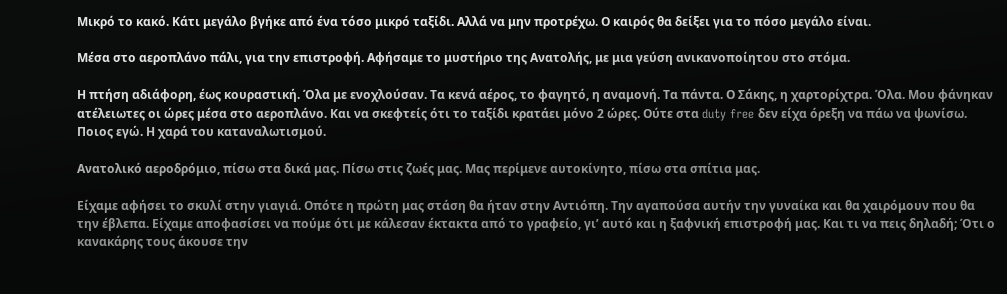Μικρό το κακό. Κάτι μεγάλο βγήκε από ένα τόσο μικρό ταξίδι. Αλλά να μην προτρέχω. Ο καιρός θα δείξει για το πόσο μεγάλο είναι.

Μέσα στο αεροπλάνο πάλι, για την επιστροφή. Αφήσαμε το μυστήριο της Ανατολής, με μια γεύση ανικανοποίητου στο στόμα.

Η πτήση αδιάφορη, έως κουραστική. Όλα με ενοχλούσαν. Τα κενά αέρος, το φαγητό, η αναμονή. Τα πάντα. Ο Σάκης, η χαρτορίχτρα. Όλα. Μου φάνηκαν ατέλειωτες οι ώρες μέσα στο αεροπλάνο. Και να σκεφτείς ότι το ταξίδι κρατάει μόνο 2 ώρες. Ούτε στα duty free δεν είχα όρεξη να πάω να ψωνίσω. Ποιος εγώ. Η χαρά του καταναλωτισμού.

Ανατολικό αεροδρόμιο, πίσω στα δικά μας. Πίσω στις ζωές μας. Μας περίμενε αυτοκίνητο, πίσω στα σπίτια μας.

Είχαμε αφήσει το σκυλί στην γιαγιά. Οπότε η πρώτη μας στάση θα ήταν στην Αντιόπη. Την αγαπούσα αυτήν την γυναίκα και θα χαιρόμουν που θα την έβλεπα. Είχαμε αποφασίσει να πούμε ότι με κάλεσαν έκτακτα από το γραφείο, γι’ αυτό και η ξαφνική επιστροφή μας. Και τι να πεις δηλαδή; Ότι ο κανακάρης τους άκουσε την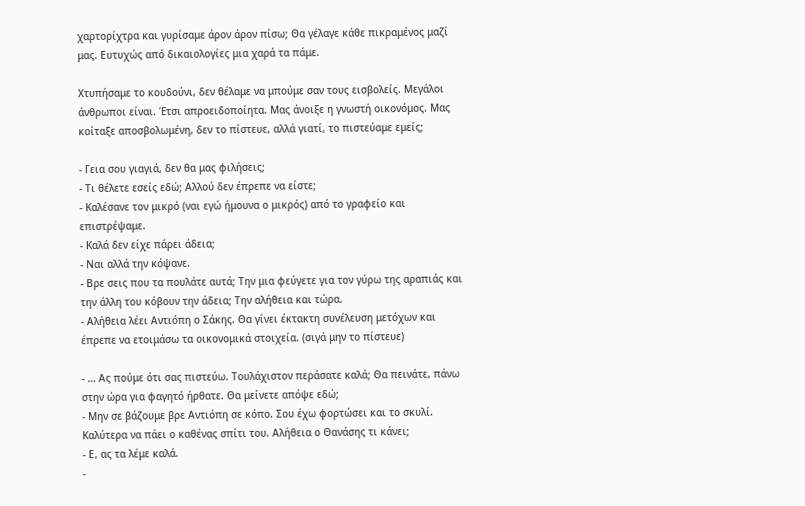χαρτορίχτρα και γυρίσαμε άρον άρον πίσω; Θα γέλαγε κάθε πικραμένος μαζί μας. Ευτυχώς από δικαιολογίες μια χαρά τα πάμε.

Χτυπήσαμε το κουδούνι, δεν θέλαμε να μπούμε σαν τους εισβολείς. Μεγάλοι άνθρωποι είναι. Έτσι απροειδοποίητα. Μας άνοιξε η γνωστή οικονόμος. Μας κοίταξε αποσβολωμένη, δεν το πίστευε, αλλά γιατί, το πιστεύαμε εμείς;

- Γεια σου γιαγιά, δεν θα μας φιλήσεις;
- Τι θέλετε εσείς εδώ; Αλλού δεν έπρεπε να είστε;
- Καλέσανε τον μικρό (ναι εγώ ήμουνα ο μικρός) από το γραφείο και επιστρέψαμε.
- Καλά δεν είχε πάρει άδεια;
- Ναι αλλά την κόψανε.
- Βρε σεις που τα πουλάτε αυτά; Την μια φεύγετε για τον γύρω της αραπιάς και την άλλη του κόβουν την άδεια; Την αλήθεια και τώρα.
- Αλήθεια λέει Αντιόπη ο Σάκης. Θα γίνει έκτακτη συνέλευση μετόχων και έπρεπε να ετοιμάσω τα οικονομικά στοιχεία. (σιγά μην το πίστευε)

- … Ας πούμε ότι σας πιστεύω. Τουλάχιστον περάσατε καλά; Θα πεινάτε, πάνω στην ώρα για φαγητό ήρθατε. Θα μείνετε απόψε εδώ;
- Μην σε βάζουμε βρε Αντιόπη σε κόπο. Σου έχω φορτώσει και το σκυλί. Καλύτερα να πάει ο καθένας σπίτι του. Αλήθεια ο Θανάσης τι κάνει;
- Ε, ας τα λέμε καλά.
-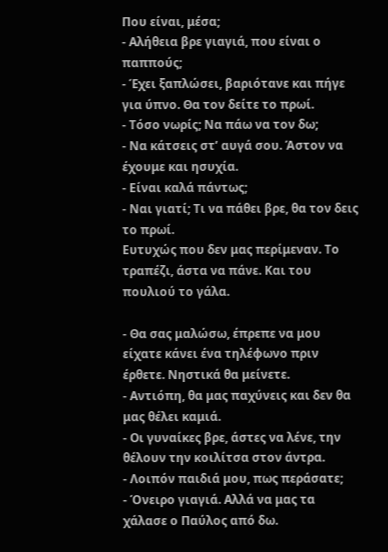Που είναι, μέσα;
- Αλήθεια βρε γιαγιά, που είναι ο παππούς;
- Έχει ξαπλώσει, βαριότανε και πήγε για ύπνο. Θα τον δείτε το πρωί.
- Τόσο νωρίς; Να πάω να τον δω;
- Να κάτσεις στ’ αυγά σου. Άστον να έχουμε και ησυχία.
- Είναι καλά πάντως;
- Ναι γιατί; Τι να πάθει βρε, θα τον δεις το πρωί.
Ευτυχώς που δεν μας περίμεναν. Το τραπέζι, άστα να πάνε. Και του πουλιού το γάλα.

- Θα σας μαλώσω, έπρεπε να μου είχατε κάνει ένα τηλέφωνο πριν έρθετε. Νηστικά θα μείνετε.
- Αντιόπη, θα μας παχύνεις και δεν θα μας θέλει καμιά.
- Οι γυναίκες βρε, άστες να λένε, την θέλουν την κοιλίτσα στον άντρα.
- Λοιπόν παιδιά μου, πως περάσατε;
- Όνειρο γιαγιά. Αλλά να μας τα χάλασε ο Παύλος από δω.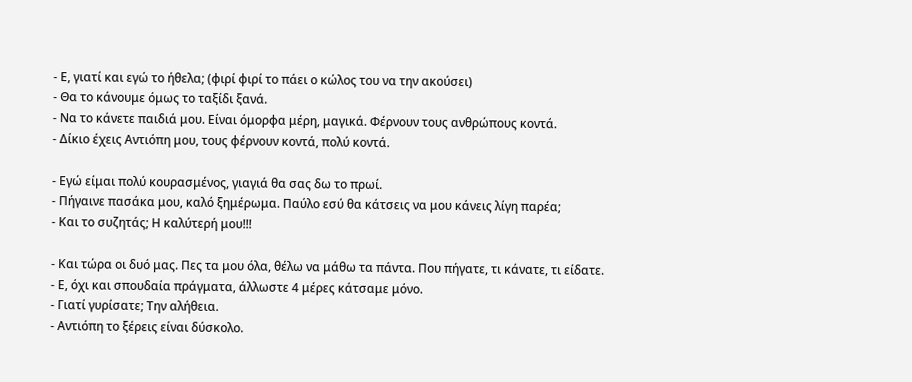- Ε, γιατί και εγώ το ήθελα; (φιρί φιρί το πάει ο κώλος του να την ακούσει)
- Θα το κάνουμε όμως το ταξίδι ξανά.
- Να το κάνετε παιδιά μου. Είναι όμορφα μέρη, μαγικά. Φέρνουν τους ανθρώπους κοντά.
- Δίκιο έχεις Αντιόπη μου, τους φέρνουν κοντά, πολύ κοντά.

- Εγώ είμαι πολύ κουρασμένος, γιαγιά θα σας δω το πρωί.
- Πήγαινε πασάκα μου, καλό ξημέρωμα. Παύλο εσύ θα κάτσεις να μου κάνεις λίγη παρέα;
- Και το συζητάς; Η καλύτερή μου!!!

- Και τώρα οι δυό μας. Πες τα μου όλα, θέλω να μάθω τα πάντα. Που πήγατε, τι κάνατε, τι είδατε.
- Ε, όχι και σπουδαία πράγματα, άλλωστε 4 μέρες κάτσαμε μόνο.
- Γιατί γυρίσατε; Την αλήθεια.
- Αντιόπη το ξέρεις είναι δύσκολο.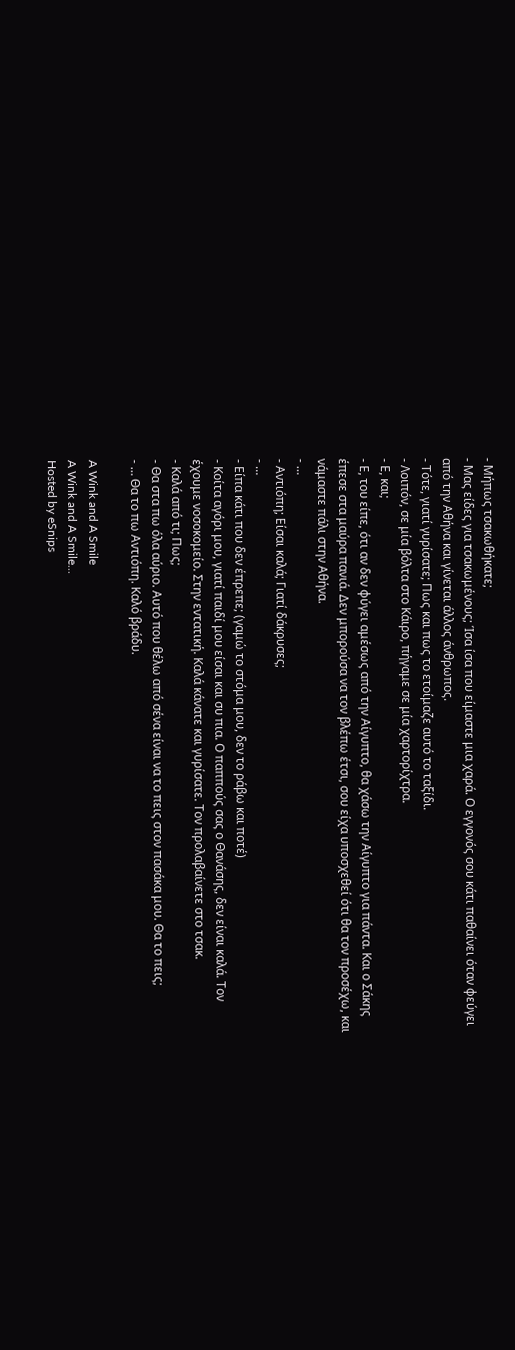- Μήπως τσακωθήκατε;
- Μας είδες για τσακωμένους; Ίσα ίσα που είμαστε μια χαρά. Ο εγγονός σου κάτι παθαίνει όταν φεύγει από την Αθήνα και γίνεται άλλος άνθρωπος.
- Τότε, γιατί γυρίσατε; Πως και πως το ετοίμαζε αυτό το ταξίδι.
- Λοιπόν, σε μία βόλτα στο Κάιρο, πήγαμε σε μία χαρτορίχτρα.
- Ε, και;
- Ε, του είπε, ότι αν δεν φύγει αμέσως από την Αίγυπτο, θα χάσω την Αίγυπτο για πάντα. Και ο Σάκης έπεσε στα μαύρα πανιά. Δεν μπορούσα να τον βλέπω έτσι, σου είχα υποσχεθεί ότι θα τον προσέχω, και νάμαστε πάλι στην Αθήνα.
- …
- Αντιόπη; Είσαι καλά; Γιατί δάκρυσες;
- …
- Είπα κάτι που δεν έπρεπε; (γαμώ το στόμα μου, δεν το ράβω και ποτέ)
- Κοίτα αγόρι μου, γιατί παιδί μου είσαι και συ πια. Ο παππούς σας ο Θανάσης, δεν είναι καλά. Τον έχουμε νοσοκομείο. Στην εντατική. Καλά κάνατε και γυρίσατε. Τον προλαβαίνετε στο τσακ.
- Καλά από τι; Πως;
- Θα στα πω όλα αύριο. Αυτό που θέλω από σένα είναι να το πεις στον πασάκα μου. Θα το πεις;
- … Θα το πω Αντιόπη. Καλό βράδυ.

A Wink and A Smile
A Wink and A Smile...
Hosted by eSnips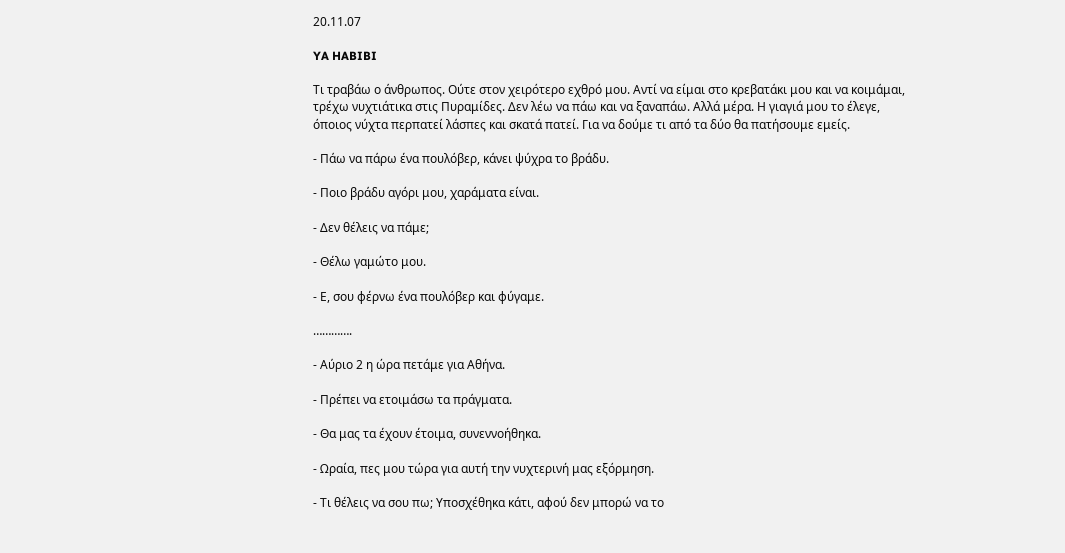20.11.07

YA HABIBI

Τι τραβάω ο άνθρωπος. Ούτε στον χειρότερο εχθρό μου. Αντί να είμαι στο κρεβατάκι μου και να κοιμάμαι, τρέχω νυχτιάτικα στις Πυραμίδες. Δεν λέω να πάω και να ξαναπάω. Αλλά μέρα. Η γιαγιά μου το έλεγε, όποιος νύχτα περπατεί λάσπες και σκατά πατεί. Για να δούμε τι από τα δύο θα πατήσουμε εμείς.

- Πάω να πάρω ένα πουλόβερ, κάνει ψύχρα το βράδυ.

- Ποιο βράδυ αγόρι μου, χαράματα είναι.

- Δεν θέλεις να πάμε;

- Θέλω γαμώτο μου.

- Ε, σου φέρνω ένα πουλόβερ και φύγαμε.

………….

- Αύριο 2 η ώρα πετάμε για Αθήνα.

- Πρέπει να ετοιμάσω τα πράγματα.

- Θα μας τα έχουν έτοιμα, συνεννοήθηκα.

- Ωραία, πες μου τώρα για αυτή την νυχτερινή μας εξόρμηση.

- Τι θέλεις να σου πω; Υποσχέθηκα κάτι, αφού δεν μπορώ να το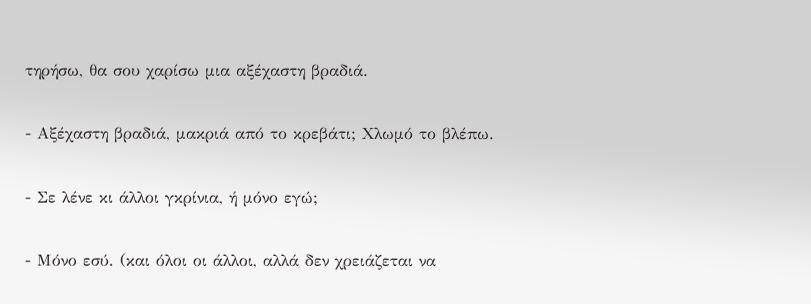τηρήσω, θα σου χαρίσω μια αξέχαστη βραδιά.

- Αξέχαστη βραδιά, μακριά από το κρεβάτι; Χλωμό το βλέπω.

- Σε λένε κι άλλοι γκρίνια, ή μόνο εγώ;

- Μόνο εσύ. (και όλοι οι άλλοι, αλλά δεν χρειάζεται να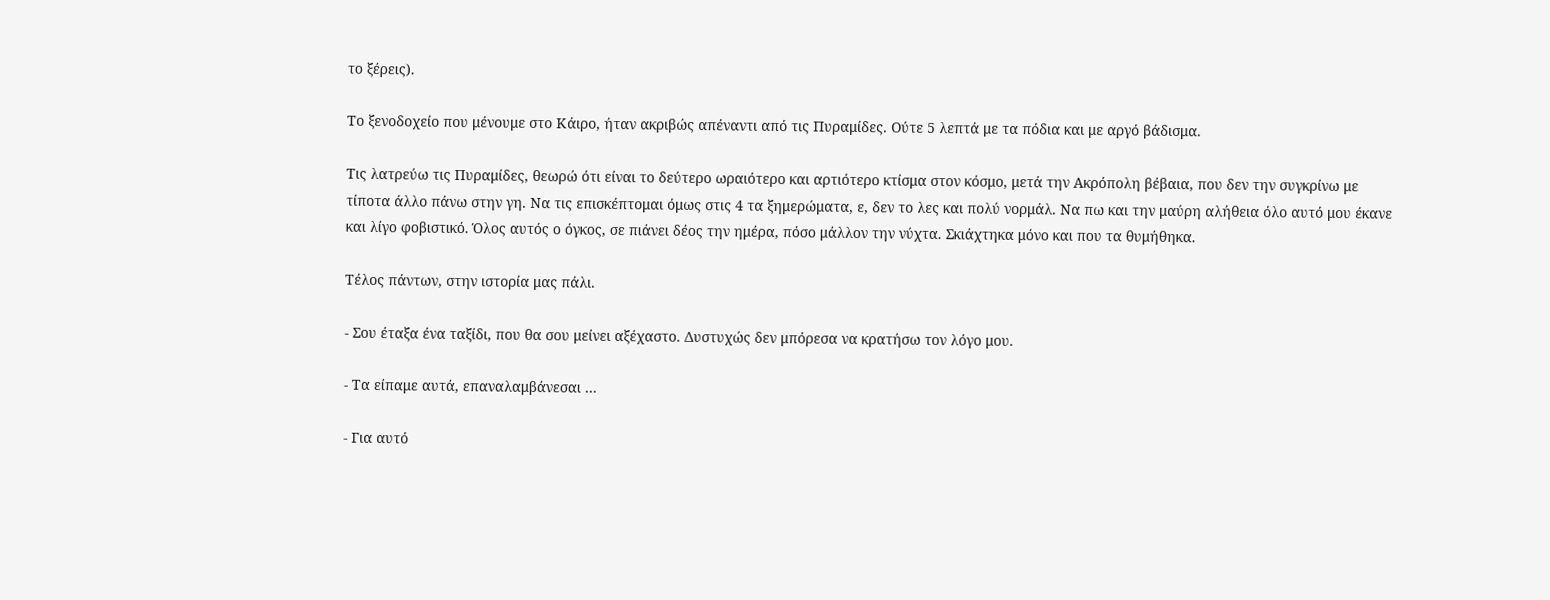το ξέρεις).

Το ξενοδοχείο που μένουμε στο Κάιρο, ήταν ακριβώς απέναντι από τις Πυραμίδες. Ούτε 5 λεπτά με τα πόδια και με αργό βάδισμα.

Τις λατρεύω τις Πυραμίδες, θεωρώ ότι είναι το δεύτερο ωραιότερο και αρτιότερο κτίσμα στον κόσμο, μετά την Ακρόπολη βέβαια, που δεν την συγκρίνω με τίποτα άλλο πάνω στην γη. Να τις επισκέπτομαι όμως στις 4 τα ξημερώματα, ε, δεν το λες και πολύ νορμάλ. Να πω και την μαύρη αλήθεια όλο αυτό μου έκανε και λίγο φοβιστικό. Όλος αυτός ο όγκος, σε πιάνει δέος την ημέρα, πόσο μάλλον την νύχτα. Σκιάχτηκα μόνο και που τα θυμήθηκα.

Τέλος πάντων, στην ιστορία μας πάλι.

- Σου έταξα ένα ταξίδι, που θα σου μείνει αξέχαστο. Δυστυχώς δεν μπόρεσα να κρατήσω τον λόγο μου.

- Τα είπαμε αυτά, επαναλαμβάνεσαι …

- Για αυτό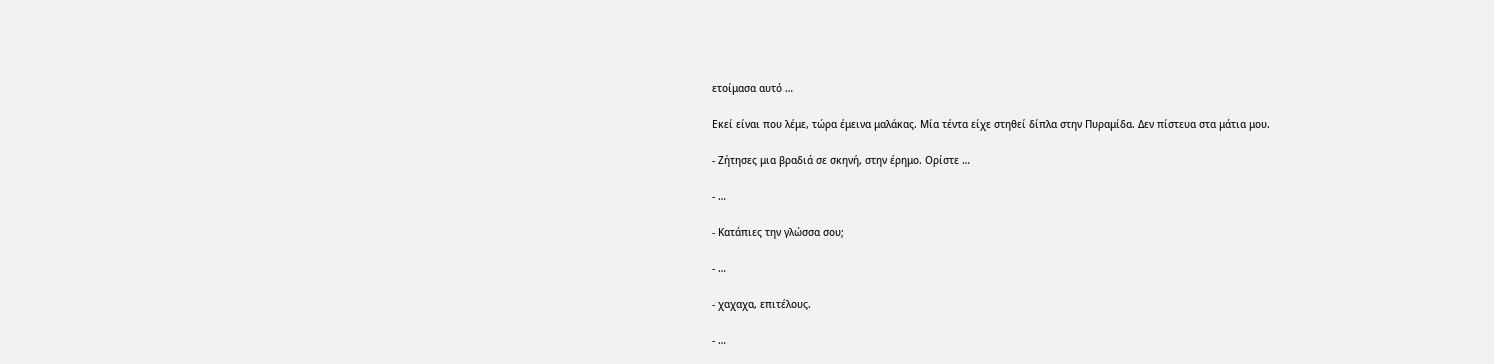ετοίμασα αυτό …

Εκεί είναι που λέμε, τώρα έμεινα μαλάκας. Μία τέντα είχε στηθεί δίπλα στην Πυραμίδα. Δεν πίστευα στα μάτια μου.

- Ζήτησες μια βραδιά σε σκηνή, στην έρημο. Ορίστε …

- …

- Κατάπιες την γλώσσα σου;

- …

- χαχαχα, επιτέλους.

- …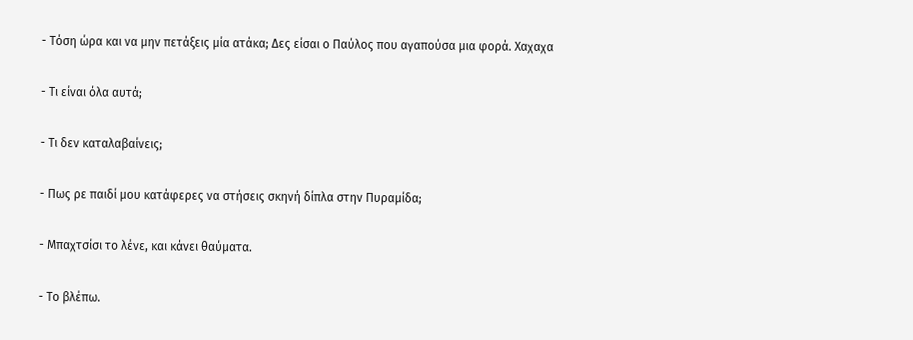- Τόση ώρα και να μην πετάξεις μία ατάκα; Δες είσαι ο Παύλος που αγαπούσα μια φορά. Χαχαχα

- Τι είναι όλα αυτά;

- Τι δεν καταλαβαίνεις;

- Πως ρε παιδί μου κατάφερες να στήσεις σκηνή δίπλα στην Πυραμίδα;

- Μπαχτσίσι το λένε, και κάνει θαύματα.

- Το βλέπω.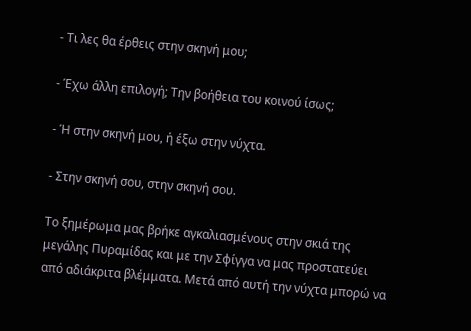- Τι λες θα έρθεις στην σκηνή μου;

- Έχω άλλη επιλογή; Την βοήθεια του κοινού ίσως;

- Ή στην σκηνή μου, ή έξω στην νύχτα.

- Στην σκηνή σου, στην σκηνή σου.

Το ξημέρωμα μας βρήκε αγκαλιασμένους στην σκιά της μεγάλης Πυραμίδας και με την Σφίγγα να μας προστατεύει από αδιάκριτα βλέμματα. Μετά από αυτή την νύχτα μπορώ να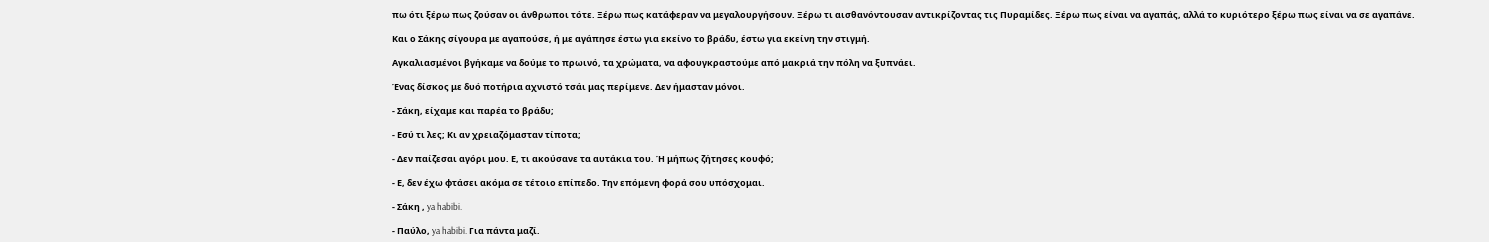πω ότι ξέρω πως ζούσαν οι άνθρωποι τότε. Ξέρω πως κατάφεραν να μεγαλουργήσουν. Ξέρω τι αισθανόντουσαν αντικρίζοντας τις Πυραμίδες. Ξέρω πως είναι να αγαπάς, αλλά το κυριότερο ξέρω πως είναι να σε αγαπάνε.

Και ο Σάκης σίγουρα με αγαπούσε, ή με αγάπησε έστω για εκείνο το βράδυ, έστω για εκείνη την στιγμή.

Αγκαλιασμένοι βγήκαμε να δούμε το πρωινό, τα χρώματα, να αφουγκραστούμε από μακριά την πόλη να ξυπνάει.

Ένας δίσκος με δυό ποτήρια αχνιστό τσάι μας περίμενε. Δεν ήμασταν μόνοι.

- Σάκη, είχαμε και παρέα το βράδυ;

- Εσύ τι λες; Κι αν χρειαζόμασταν τίποτα;

- Δεν παίζεσαι αγόρι μου. Ε, τι ακούσανε τα αυτάκια του. Ή μήπως ζήτησες κουφό;

- Ε, δεν έχω φτάσει ακόμα σε τέτοιο επίπεδο. Την επόμενη φορά σου υπόσχομαι.

- Σάκη , ya habibi.

- Παύλο, ya habibi. Για πάντα μαζί.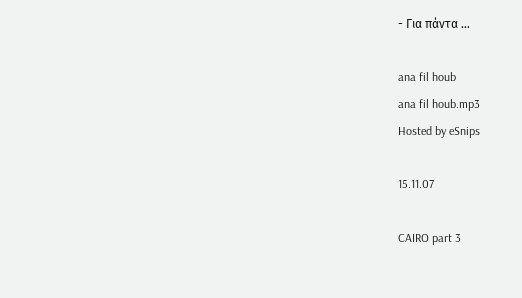- Για πάντα …

ana fil houb
ana fil houb.mp3
Hosted by eSnips

15.11.07

CAIRO part 3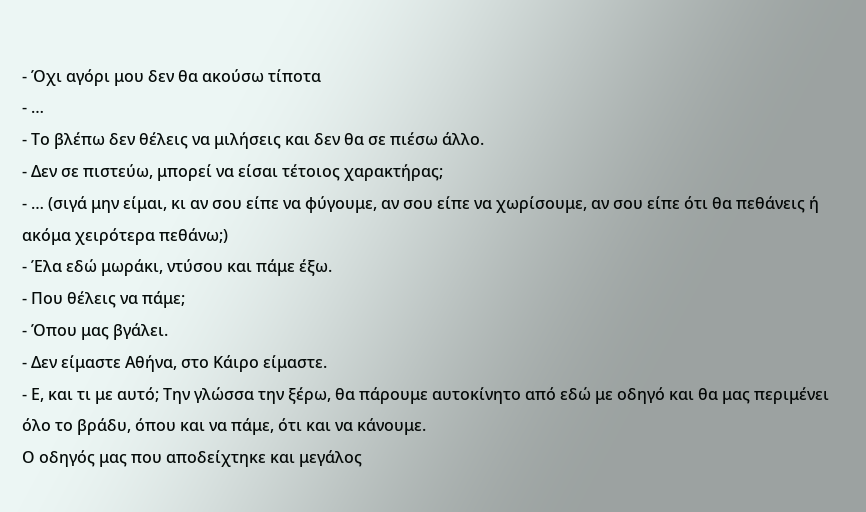- Όχι αγόρι μου δεν θα ακούσω τίποτα
- …
- Το βλέπω δεν θέλεις να μιλήσεις και δεν θα σε πιέσω άλλο.
- Δεν σε πιστεύω, μπορεί να είσαι τέτοιος χαρακτήρας;
- … (σιγά μην είμαι, κι αν σου είπε να φύγουμε, αν σου είπε να χωρίσουμε, αν σου είπε ότι θα πεθάνεις ή ακόμα χειρότερα πεθάνω;)
- Έλα εδώ μωράκι, ντύσου και πάμε έξω.
- Που θέλεις να πάμε;
- Όπου μας βγάλει.
- Δεν είμαστε Αθήνα, στο Κάιρο είμαστε.
- Ε, και τι με αυτό; Την γλώσσα την ξέρω, θα πάρουμε αυτοκίνητο από εδώ με οδηγό και θα μας περιμένει όλο το βράδυ, όπου και να πάμε, ότι και να κάνουμε.
Ο οδηγός μας που αποδείχτηκε και μεγάλος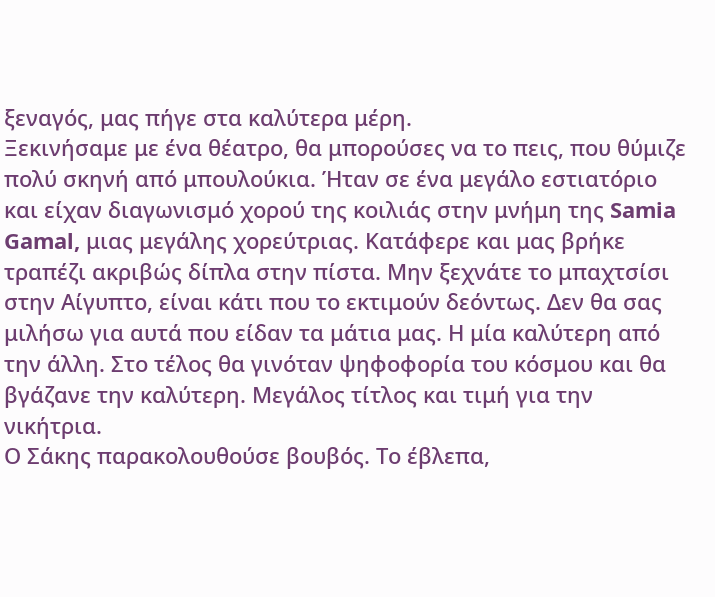ξεναγός, μας πήγε στα καλύτερα μέρη.
Ξεκινήσαμε με ένα θέατρο, θα μπορούσες να το πεις, που θύμιζε πολύ σκηνή από μπουλούκια. Ήταν σε ένα μεγάλο εστιατόριο και είχαν διαγωνισμό χορού της κοιλιάς στην μνήμη της Samia Gamal, μιας μεγάλης χορεύτριας. Κατάφερε και μας βρήκε τραπέζι ακριβώς δίπλα στην πίστα. Μην ξεχνάτε το μπαχτσίσι στην Αίγυπτο, είναι κάτι που το εκτιμούν δεόντως. Δεν θα σας μιλήσω για αυτά που είδαν τα μάτια μας. Η μία καλύτερη από την άλλη. Στο τέλος θα γινόταν ψηφοφορία του κόσμου και θα βγάζανε την καλύτερη. Μεγάλος τίτλος και τιμή για την νικήτρια.
Ο Σάκης παρακολουθούσε βουβός. Το έβλεπα,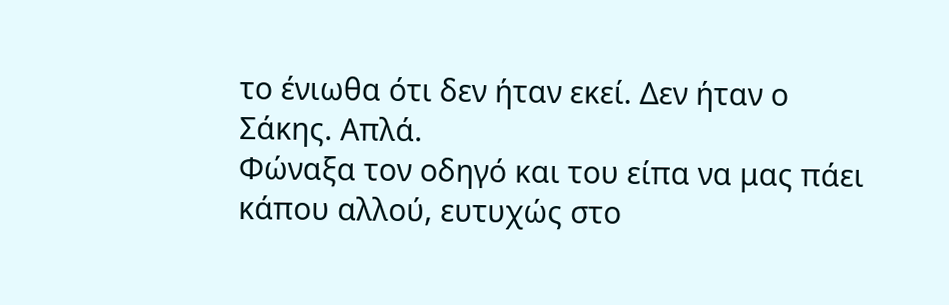το ένιωθα ότι δεν ήταν εκεί. Δεν ήταν ο Σάκης. Απλά.
Φώναξα τον οδηγό και του είπα να μας πάει κάπου αλλού, ευτυχώς στο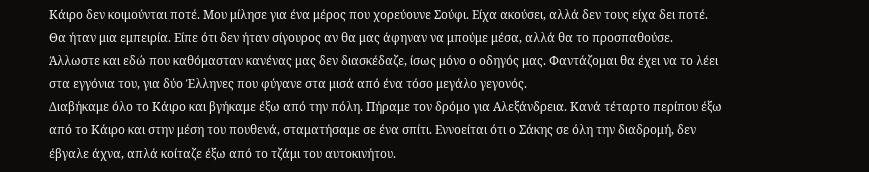Κάιρο δεν κοιμούνται ποτέ. Μου μίλησε για ένα μέρος που χορεύουνε Σούφι. Είχα ακούσει, αλλά δεν τους είχα δει ποτέ. Θα ήταν μια εμπειρία. Είπε ότι δεν ήταν σίγουρος αν θα μας άφηναν να μπούμε μέσα, αλλά θα το προσπαθούσε. Άλλωστε και εδώ που καθόμασταν κανένας μας δεν διασκέδαζε, ίσως μόνο ο οδηγός μας. Φαντάζομαι θα έχει να το λέει στα εγγόνια του, για δύο Έλληνες που φύγανε στα μισά από ένα τόσο μεγάλο γεγονός.
Διαβήκαμε όλο το Κάιρο και βγήκαμε έξω από την πόλη. Πήραμε τον δρόμο για Αλεξάνδρεια. Κανά τέταρτο περίπου έξω από το Κάιρο και στην μέση του πουθενά, σταματήσαμε σε ένα σπίτι. Εννοείται ότι ο Σάκης σε όλη την διαδρομή, δεν έβγαλε άχνα, απλά κοίταζε έξω από το τζάμι του αυτοκινήτου.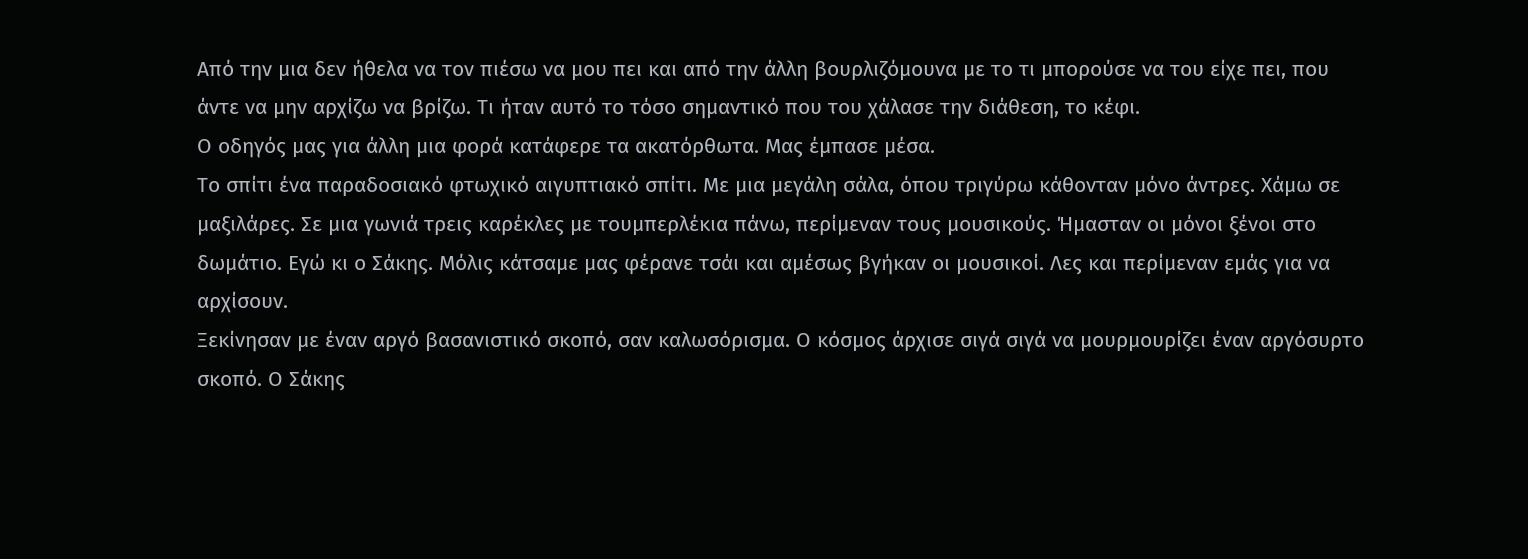Από την μια δεν ήθελα να τον πιέσω να μου πει και από την άλλη βουρλιζόμουνα με το τι μπορούσε να του είχε πει, που άντε να μην αρχίζω να βρίζω. Τι ήταν αυτό το τόσο σημαντικό που του χάλασε την διάθεση, το κέφι.
Ο οδηγός μας για άλλη μια φορά κατάφερε τα ακατόρθωτα. Μας έμπασε μέσα.
Το σπίτι ένα παραδοσιακό φτωχικό αιγυπτιακό σπίτι. Με μια μεγάλη σάλα, όπου τριγύρω κάθονταν μόνο άντρες. Χάμω σε μαξιλάρες. Σε μια γωνιά τρεις καρέκλες με τουμπερλέκια πάνω, περίμεναν τους μουσικούς. Ήμασταν οι μόνοι ξένοι στο δωμάτιο. Εγώ κι ο Σάκης. Μόλις κάτσαμε μας φέρανε τσάι και αμέσως βγήκαν οι μουσικοί. Λες και περίμεναν εμάς για να αρχίσουν.
Ξεκίνησαν με έναν αργό βασανιστικό σκοπό, σαν καλωσόρισμα. Ο κόσμος άρχισε σιγά σιγά να μουρμουρίζει έναν αργόσυρτο σκοπό. Ο Σάκης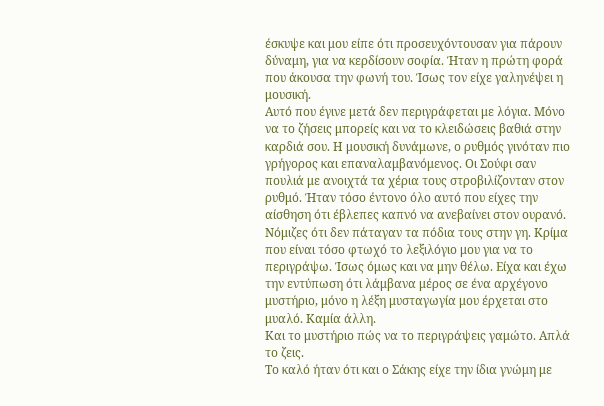έσκυψε και μου είπε ότι προσευχόντουσαν για πάρουν δύναμη, για να κερδίσουν σοφία. Ήταν η πρώτη φορά που άκουσα την φωνή του. Ίσως τον είχε γαληνέψει η μουσική.
Αυτό που έγινε μετά δεν περιγράφεται με λόγια. Μόνο να το ζήσεις μπορείς και να το κλειδώσεις βαθιά στην καρδιά σου. Η μουσική δυνάμωνε, ο ρυθμός γινόταν πιο γρήγορος και επαναλαμβανόμενος. Οι Σούφι σαν πουλιά με ανοιχτά τα χέρια τους στροβιλίζονταν στον ρυθμό. Ήταν τόσο έντονο όλο αυτό που είχες την αίσθηση ότι έβλεπες καπνό να ανεβαίνει στον ουρανό. Νόμιζες ότι δεν πάταγαν τα πόδια τους στην γη. Κρίμα που είναι τόσο φτωχό το λεξιλόγιο μου για να το περιγράψω. Ίσως όμως και να μην θέλω. Είχα και έχω την εντύπωση ότι λάμβανα μέρος σε ένα αρχέγονο μυστήριο, μόνο η λέξη μυσταγωγία μου έρχεται στο μυαλό. Καμία άλλη.
Και το μυστήριο πώς να το περιγράψεις γαμώτο. Απλά το ζεις.
Το καλό ήταν ότι και ο Σάκης είχε την ίδια γνώμη με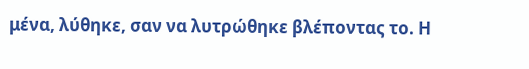μένα, λύθηκε, σαν να λυτρώθηκε βλέποντας το. Η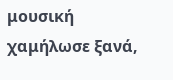μουσική χαμήλωσε ξανά,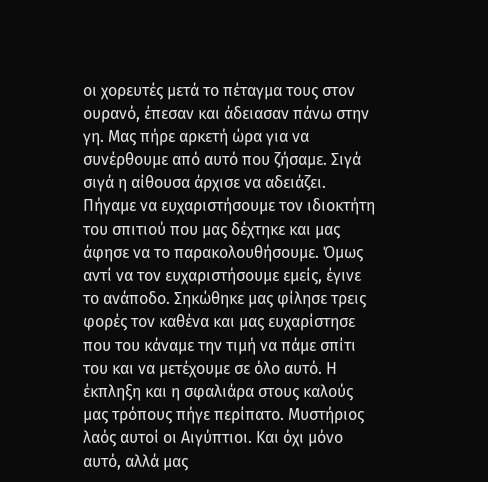οι χορευτές μετά το πέταγμα τους στον ουρανό, έπεσαν και άδειασαν πάνω στην γη. Μας πήρε αρκετή ώρα για να συνέρθουμε από αυτό που ζήσαμε. Σιγά σιγά η αίθουσα άρχισε να αδειάζει. Πήγαμε να ευχαριστήσουμε τον ιδιοκτήτη του σπιτιού που μας δέχτηκε και μας άφησε να το παρακολουθήσουμε. Όμως αντί να τον ευχαριστήσουμε εμείς, έγινε το ανάποδο. Σηκώθηκε μας φίλησε τρεις φορές τον καθένα και μας ευχαρίστησε που του κάναμε την τιμή να πάμε σπίτι του και να μετέχουμε σε όλο αυτό. Η έκπληξη και η σφαλιάρα στους καλούς μας τρόπους πήγε περίπατο. Μυστήριος λαός αυτοί οι Αιγύπτιοι. Και όχι μόνο αυτό, αλλά μας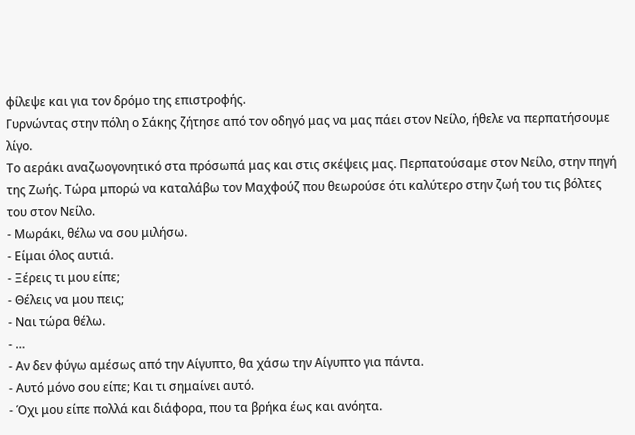φίλεψε και για τον δρόμο της επιστροφής.
Γυρνώντας στην πόλη ο Σάκης ζήτησε από τον οδηγό μας να μας πάει στον Νείλο, ήθελε να περπατήσουμε λίγο.
Το αεράκι αναζωογονητικό στα πρόσωπά μας και στις σκέψεις μας. Περπατούσαμε στον Νείλο, στην πηγή της Ζωής. Τώρα μπορώ να καταλάβω τον Μαχφούζ που θεωρούσε ότι καλύτερο στην ζωή του τις βόλτες του στον Νείλο.
- Μωράκι, θέλω να σου μιλήσω.
- Είμαι όλος αυτιά.
- Ξέρεις τι μου είπε;
- Θέλεις να μου πεις;
- Ναι τώρα θέλω.
- …
- Αν δεν φύγω αμέσως από την Αίγυπτο, θα χάσω την Αίγυπτο για πάντα.
- Αυτό μόνο σου είπε; Και τι σημαίνει αυτό.
- Όχι μου είπε πολλά και διάφορα, που τα βρήκα έως και ανόητα.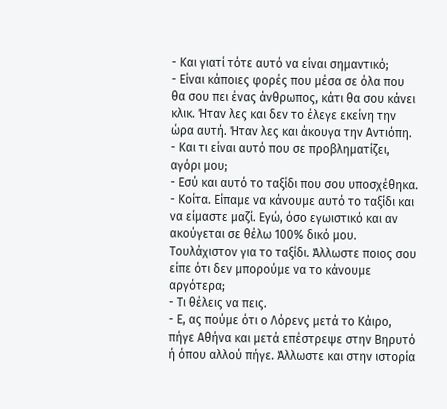- Και γιατί τότε αυτό να είναι σημαντικό;
- Είναι κάποιες φορές που μέσα σε όλα που θα σου πει ένας άνθρωπος, κάτι θα σου κάνει κλικ. Ήταν λες και δεν το έλεγε εκείνη την ώρα αυτή. Ήταν λες και άκουγα την Αντιόπη.
- Και τι είναι αυτό που σε προβληματίζει, αγόρι μου;
- Εσύ και αυτό το ταξίδι που σου υποσχέθηκα.
- Κοίτα. Είπαμε να κάνουμε αυτό το ταξίδι και να είμαστε μαζί. Εγώ, όσο εγωιστικό και αν ακούγεται σε θέλω 100% δικό μου. Τουλάχιστον για το ταξίδι. Άλλωστε ποιος σου είπε ότι δεν μπορούμε να το κάνουμε αργότερα;
- Τι θέλεις να πεις.
- Ε, ας πούμε ότι ο Λόρενς μετά το Κάιρο, πήγε Αθήνα και μετά επέστρεψε στην Βηρυτό ή όπου αλλού πήγε. Άλλωστε και στην ιστορία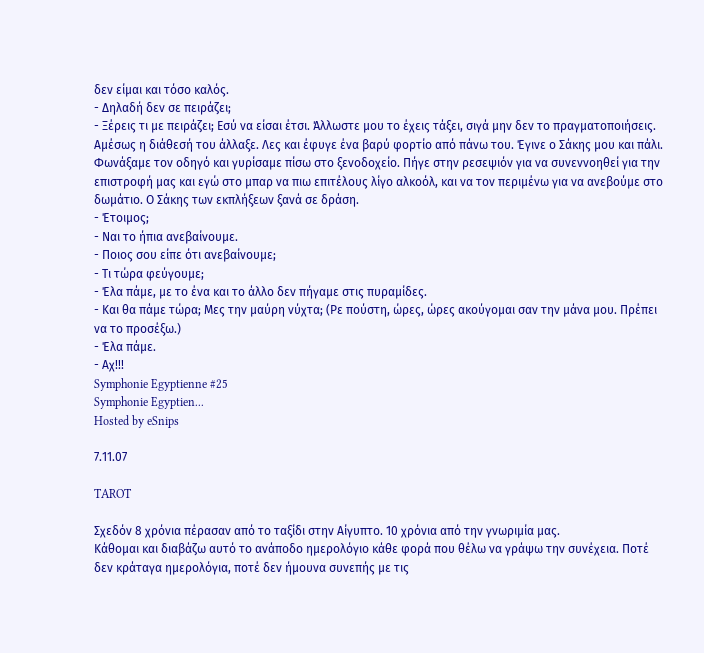δεν είμαι και τόσο καλός.
- Δηλαδή δεν σε πειράζει;
- Ξέρεις τι με πειράζει; Εσύ να είσαι έτσι. Άλλωστε μου το έχεις τάξει, σιγά μην δεν το πραγματοποιήσεις.
Αμέσως η διάθεσή του άλλαξε. Λες και έφυγε ένα βαρύ φορτίο από πάνω του. Έγινε ο Σάκης μου και πάλι. Φωνάξαμε τον οδηγό και γυρίσαμε πίσω στο ξενοδοχείο. Πήγε στην ρεσεψιόν για να συνεννοηθεί για την επιστροφή μας και εγώ στο μπαρ να πιω επιτέλους λίγο αλκοόλ, και να τον περιμένω για να ανεβούμε στο δωμάτιο. Ο Σάκης των εκπλήξεων ξανά σε δράση.
- Έτοιμος;
- Ναι το ήπια ανεβαίνουμε.
- Ποιος σου είπε ότι ανεβαίνουμε;
- Τι τώρα φεύγουμε;
- Έλα πάμε, με το ένα και το άλλο δεν πήγαμε στις πυραμίδες.
- Και θα πάμε τώρα; Μες την μαύρη νύχτα; (Ρε πούστη, ώρες, ώρες ακούγομαι σαν την μάνα μου. Πρέπει να το προσέξω.)
- Έλα πάμε.
- Αχ!!!
Symphonie Egyptienne #25
Symphonie Egyptien...
Hosted by eSnips

7.11.07

TAROT

Σχεδόν 8 χρόνια πέρασαν από το ταξίδι στην Αίγυπτο. 10 χρόνια από την γνωριμία μας.
Κάθομαι και διαβάζω αυτό το ανάποδο ημερολόγιο κάθε φορά που θέλω να γράψω την συνέχεια. Ποτέ δεν κράταγα ημερολόγια, ποτέ δεν ήμουνα συνεπής με τις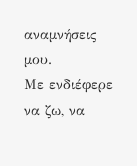αναμνήσεις μου.
Με ενδιέφερε να ζω, να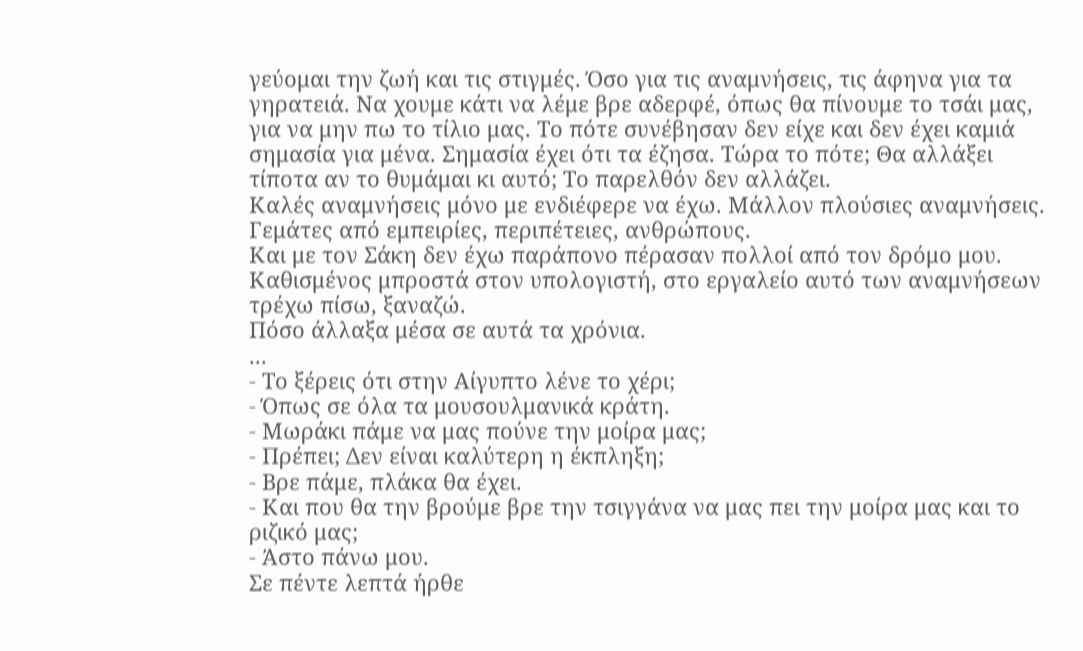γεύομαι την ζωή και τις στιγμές. Όσο για τις αναμνήσεις, τις άφηνα για τα γηρατειά. Να χουμε κάτι να λέμε βρε αδερφέ, όπως θα πίνουμε το τσάι μας, για να μην πω το τίλιο μας. Το πότε συνέβησαν δεν είχε και δεν έχει καμιά σημασία για μένα. Σημασία έχει ότι τα έζησα. Τώρα το πότε; Θα αλλάξει τίποτα αν το θυμάμαι κι αυτό; Το παρελθόν δεν αλλάζει.
Καλές αναμνήσεις μόνο με ενδιέφερε να έχω. Μάλλον πλούσιες αναμνήσεις. Γεμάτες από εμπειρίες, περιπέτειες, ανθρώπους.
Και με τον Σάκη δεν έχω παράπονο πέρασαν πολλοί από τον δρόμο μου. Καθισμένος μπροστά στον υπολογιστή, στο εργαλείο αυτό των αναμνήσεων τρέχω πίσω, ξαναζώ.
Πόσο άλλαξα μέσα σε αυτά τα χρόνια.
...
- Το ξέρεις ότι στην Αίγυπτο λένε το χέρι;
- Όπως σε όλα τα μουσουλμανικά κράτη.
- Μωράκι πάμε να μας πούνε την μοίρα μας;
- Πρέπει; Δεν είναι καλύτερη η έκπληξη;
- Βρε πάμε, πλάκα θα έχει.
- Και που θα την βρούμε βρε την τσιγγάνα να μας πει την μοίρα μας και το ριζικό μας;
- Άστο πάνω μου.
Σε πέντε λεπτά ήρθε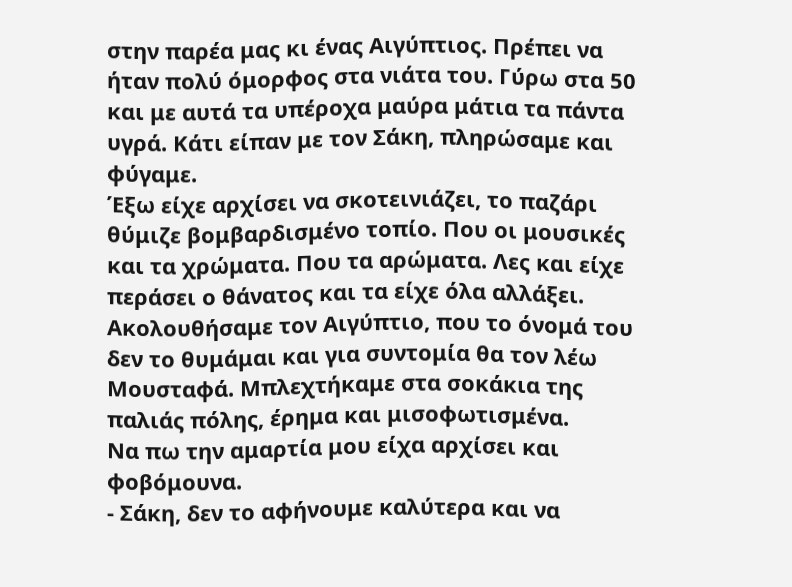στην παρέα μας κι ένας Αιγύπτιος. Πρέπει να ήταν πολύ όμορφος στα νιάτα του. Γύρω στα 50 και με αυτά τα υπέροχα μαύρα μάτια τα πάντα υγρά. Κάτι είπαν με τον Σάκη, πληρώσαμε και φύγαμε.
Έξω είχε αρχίσει να σκοτεινιάζει, το παζάρι θύμιζε βομβαρδισμένο τοπίο. Που οι μουσικές και τα χρώματα. Που τα αρώματα. Λες και είχε περάσει ο θάνατος και τα είχε όλα αλλάξει. Ακολουθήσαμε τον Αιγύπτιο, που το όνομά του δεν το θυμάμαι και για συντομία θα τον λέω Μουσταφά. Μπλεχτήκαμε στα σοκάκια της παλιάς πόλης, έρημα και μισοφωτισμένα.
Να πω την αμαρτία μου είχα αρχίσει και φοβόμουνα.
- Σάκη, δεν το αφήνουμε καλύτερα και να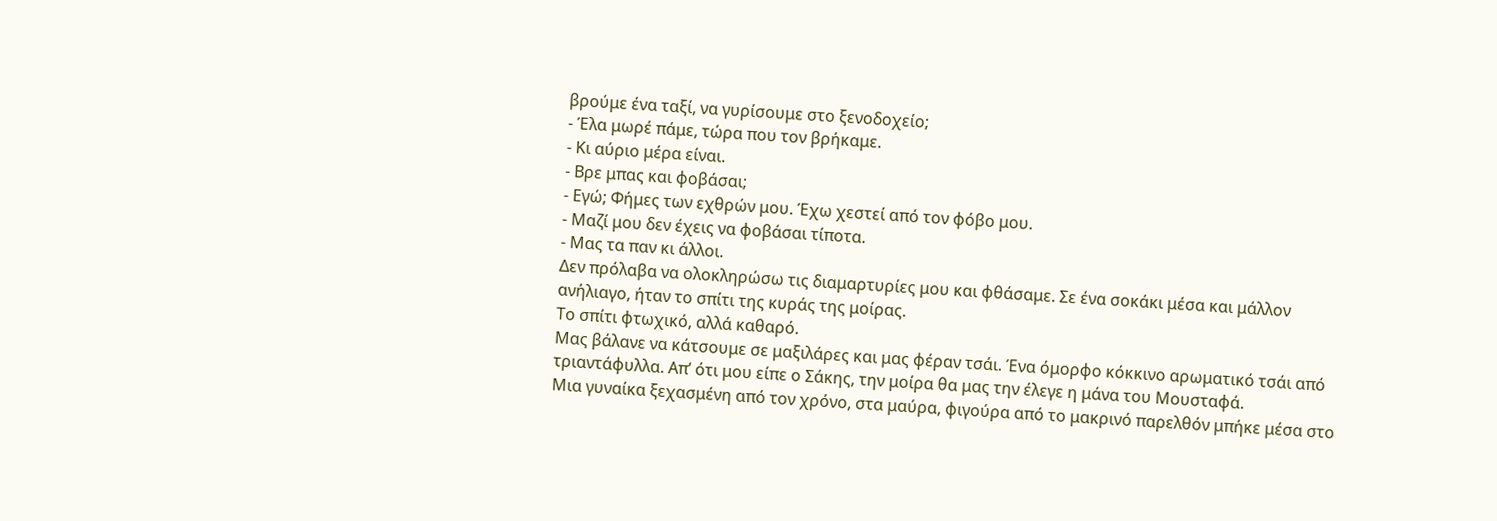βρούμε ένα ταξί, να γυρίσουμε στο ξενοδοχείο;
- Έλα μωρέ πάμε, τώρα που τον βρήκαμε.
- Κι αύριο μέρα είναι.
- Βρε μπας και φοβάσαι;
- Εγώ; Φήμες των εχθρών μου. Έχω χεστεί από τον φόβο μου.
- Μαζί μου δεν έχεις να φοβάσαι τίποτα.
- Μας τα παν κι άλλοι.
Δεν πρόλαβα να ολοκληρώσω τις διαμαρτυρίες μου και φθάσαμε. Σε ένα σοκάκι μέσα και μάλλον ανήλιαγο, ήταν το σπίτι της κυράς της μοίρας.
Το σπίτι φτωχικό, αλλά καθαρό.
Μας βάλανε να κάτσουμε σε μαξιλάρες και μας φέραν τσάι. Ένα όμορφο κόκκινο αρωματικό τσάι από τριαντάφυλλα. Απ’ ότι μου είπε ο Σάκης, την μοίρα θα μας την έλεγε η μάνα του Μουσταφά.
Μια γυναίκα ξεχασμένη από τον χρόνο, στα μαύρα, φιγούρα από το μακρινό παρελθόν μπήκε μέσα στο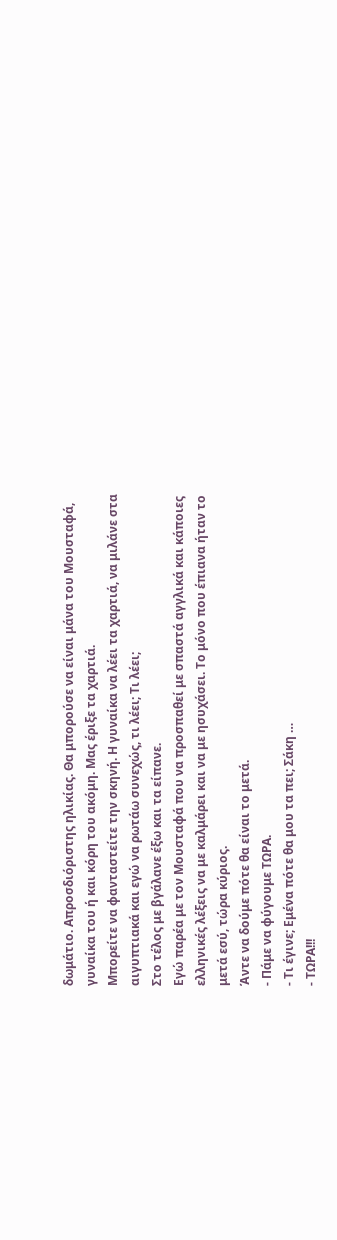δωμάτιο. Απροσδιόριστης ηλικίας. Θα μπορούσε να είναι μάνα του Μουσταφά, γυναίκα του ή και κόρη του ακόμη. Μας έριξε τα χαρτιά.
Μπορείτε να φανταστείτε την σκηνή. Η γυναίκα να λέει τα χαρτιά, να μιλάνε στα αιγυπτιακά και εγώ να ρωτάω συνεχώς, τι λέει; Τι λέει;
Στο τέλος με βγάλανε έξω και τα είπανε.
Εγώ παρέα με τον Μουσταφά που να προσπαθεί με σπαστά αγγλικά και κάποιες ελληνικές λέξεις να με καλμάρει και να με ησυχάσει. Το μόνο που έπιανα ήταν το μετά εσύ, τώρα κύριος.
Άντε να δούμε πότε θα είναι το μετά.
- Πάμε να φύγουμε ΤΩΡΑ.
- Τι έγινε; Εμένα πότε θα μου τα πει; Σάκη …
- ΤΩΡΑ!!!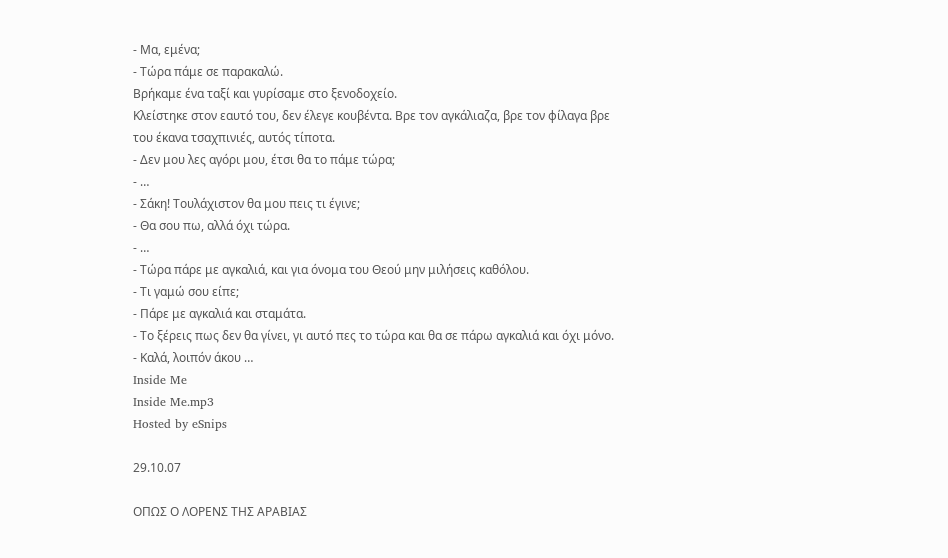- Μα, εμένα;
- Τώρα πάμε σε παρακαλώ.
Βρήκαμε ένα ταξί και γυρίσαμε στο ξενοδοχείο.
Κλείστηκε στον εαυτό του, δεν έλεγε κουβέντα. Βρε τον αγκάλιαζα, βρε τον φίλαγα βρε του έκανα τσαχπινιές, αυτός τίποτα.
- Δεν μου λες αγόρι μου, έτσι θα το πάμε τώρα;
- …
- Σάκη! Τουλάχιστον θα μου πεις τι έγινε;
- Θα σου πω, αλλά όχι τώρα.
- …
- Τώρα πάρε με αγκαλιά, και για όνομα του Θεού μην μιλήσεις καθόλου.
- Τι γαμώ σου είπε;
- Πάρε με αγκαλιά και σταμάτα.
- Το ξέρεις πως δεν θα γίνει, γι αυτό πες το τώρα και θα σε πάρω αγκαλιά και όχι μόνο.
- Καλά, λοιπόν άκου …
Inside Me
Inside Me.mp3
Hosted by eSnips

29.10.07

ΟΠΩΣ Ο ΛΟΡΕΝΣ ΤΗΣ ΑΡΑΒΙΑΣ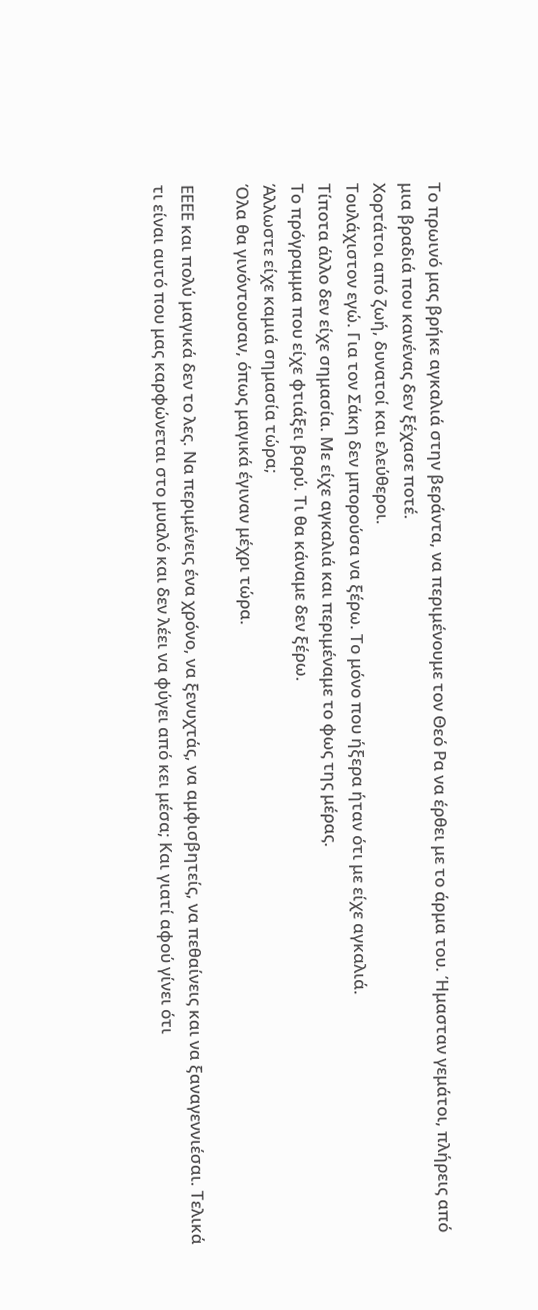Το πρωινό μας βρήκε αγκαλιά στην βεράντα, να περιμένουμε τον Θεό Ρα να έρθει με το άρμα του. Ήμασταν γεμάτοι, πλήρεις από μια βραδιά που κανένας δεν ξέχασε ποτέ.
Χορτάτοι από ζωή, δυνατοί και ελεύθεροι.
Τουλάχιστον εγώ. Για τον Σάκη δεν μπορούσα να ξέρω. Το μόνο που ήξερα ήταν ότι με είχε αγκαλιά.
Τίποτα άλλο δεν είχε σημασία. Με είχε αγκαλιά και περιμέναμε το φως της μέρας.
Το πρόγραμμα που είχε φτιάξει βαρύ. Τι θα κάναμε δεν ξέρω.
Άλλωστε είχε καμιά σημασία τώρα;
Όλα θα γινόντουσαν, όπως μαγικά έγιναν μέχρι τώρα.

ΕΕΕΕ και πολύ μαγικά δεν το λες. Να περιμένεις ένα χρόνο, να ξενυχτάς, να αμφισβητείς, να πεθαίνεις και να ξαναγεννιέσαι. Τελικά τι είναι αυτό που μας καρφώνεται στο μυαλό και δεν λέει να φύγει από κει μέσα; Και γιατί αφού γίνει ότι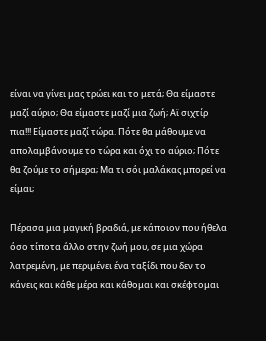είναι να γίνει μας τρώει και το μετά; Θα είμαστε μαζί αύριο; Θα είμαστε μαζί μια ζωή; Αϊ σιχτίρ πια!!! Είμαστε μαζί τώρα. Πότε θα μάθουμε να απολαμβάνουμε το τώρα και όχι το αύριο; Πότε θα ζούμε το σήμερα; Μα τι σόι μαλάκας μπορεί να είμαι;

Πέρασα μια μαγική βραδιά, με κάποιον που ήθελα όσο τίποτα άλλο στην ζωή μου, σε μια χώρα λατρεμένη, με περιμένει ένα ταξίδι που δεν το κάνεις και κάθε μέρα και κάθομαι και σκέφτομαι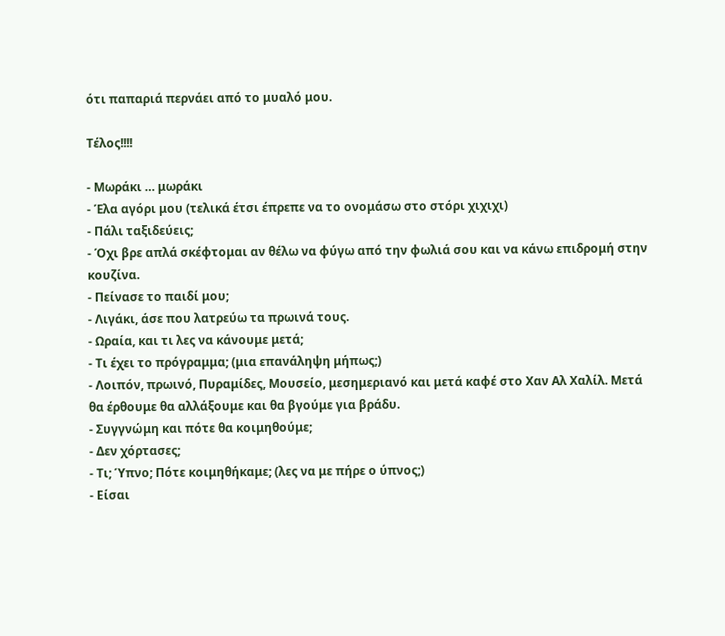ότι παπαριά περνάει από το μυαλό μου.

Τέλος!!!!

- Μωράκι … μωράκι
- Έλα αγόρι μου (τελικά έτσι έπρεπε να το ονομάσω στο στόρι χιχιχι)
- Πάλι ταξιδεύεις;
- Όχι βρε απλά σκέφτομαι αν θέλω να φύγω από την φωλιά σου και να κάνω επιδρομή στην κουζίνα.
- Πείνασε το παιδί μου;
- Λιγάκι, άσε που λατρεύω τα πρωινά τους.
- Ωραία, και τι λες να κάνουμε μετά;
- Τι έχει το πρόγραμμα; (μια επανάληψη μήπως;)
- Λοιπόν, πρωινό, Πυραμίδες, Μουσείο, μεσημεριανό και μετά καφέ στο Χαν Αλ Χαλίλ. Μετά θα έρθουμε θα αλλάξουμε και θα βγούμε για βράδυ.
- Συγγνώμη και πότε θα κοιμηθούμε;
- Δεν χόρτασες;
- Τι; Ύπνο; Πότε κοιμηθήκαμε; (λες να με πήρε ο ύπνος;)
- Είσαι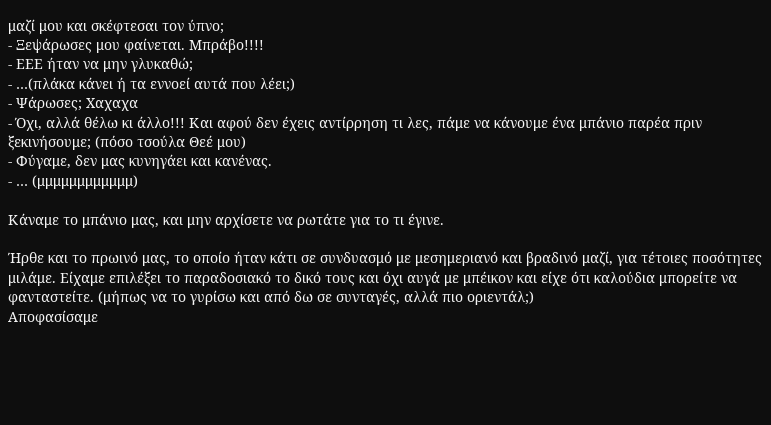μαζί μου και σκέφτεσαι τον ύπνο;
- Ξεψάρωσες μου φαίνεται. Μπράβο!!!!
- ΕΕΕ ήταν να μην γλυκαθώ;
- …(πλάκα κάνει ή τα εννοεί αυτά που λέει;)
- Ψάρωσες; Χαχαχα
- Όχι, αλλά θέλω κι άλλο!!! Και αφού δεν έχεις αντίρρηση τι λες, πάμε να κάνουμε ένα μπάνιο παρέα πριν ξεκινήσουμε; (πόσο τσούλα Θεέ μου)
- Φύγαμε, δεν μας κυνηγάει και κανένας.
- … (μμμμμμμμμμμμ)

Κάναμε το μπάνιο μας, και μην αρχίσετε να ρωτάτε για το τι έγινε.

Ήρθε και το πρωινό μας, το οποίο ήταν κάτι σε συνδυασμό με μεσημεριανό και βραδινό μαζί, για τέτοιες ποσότητες μιλάμε. Είχαμε επιλέξει το παραδοσιακό το δικό τους και όχι αυγά με μπέικον και είχε ότι καλούδια μπορείτε να φανταστείτε. (μήπως να το γυρίσω και από δω σε συνταγές, αλλά πιο οριεντάλ;)
Αποφασίσαμε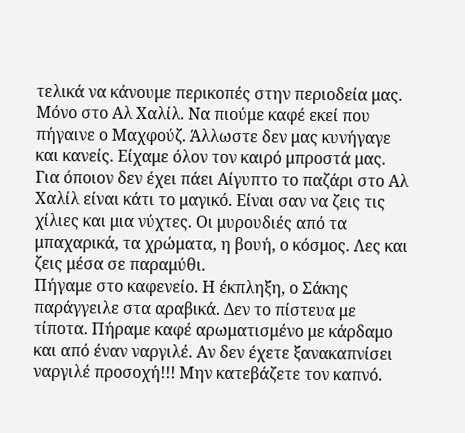τελικά να κάνουμε περικοπές στην περιοδεία μας. Μόνο στο Αλ Χαλίλ. Να πιούμε καφέ εκεί που πήγαινε ο Μαχφούζ. Άλλωστε δεν μας κυνήγαγε και κανείς. Είχαμε όλον τον καιρό μπροστά μας.
Για όποιον δεν έχει πάει Αίγυπτο το παζάρι στο Αλ Χαλίλ είναι κάτι το μαγικό. Είναι σαν να ζεις τις χίλιες και μια νύχτες. Οι μυρουδιές από τα μπαχαρικά, τα χρώματα, η βουή, ο κόσμος. Λες και ζεις μέσα σε παραμύθι.
Πήγαμε στο καφενείο. Η έκπληξη, ο Σάκης παράγγειλε στα αραβικά. Δεν το πίστευα με τίποτα. Πήραμε καφέ αρωματισμένο με κάρδαμο και από έναν ναργιλέ. Αν δεν έχετε ξανακαπνίσει ναργιλέ προσοχή!!! Μην κατεβάζετε τον καπνό.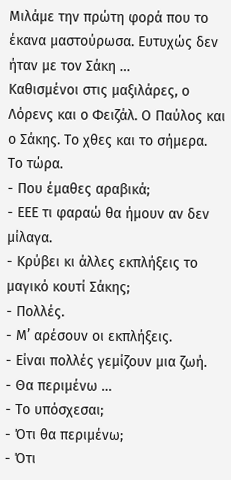Μιλάμε την πρώτη φορά που το έκανα μαστούρωσα. Ευτυχώς δεν ήταν με τον Σάκη …
Καθισμένοι στις μαξιλάρες, ο Λόρενς και ο Φειζάλ. Ο Παύλος και ο Σάκης. Το χθες και το σήμερα. Το τώρα.
- Που έμαθες αραβικά;
- ΕΕΕ τι φαραώ θα ήμουν αν δεν μίλαγα.
- Κρύβει κι άλλες εκπλήξεις το μαγικό κουτί Σάκης;
- Πολλές.
- Μ’ αρέσουν οι εκπλήξεις.
- Είναι πολλές γεμίζουν μια ζωή.
- Θα περιμένω …
- Το υπόσχεσαι;
- Ότι θα περιμένω;
- Ότι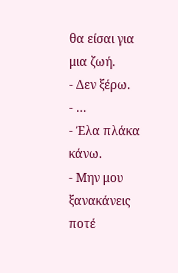θα είσαι για μια ζωή.
- Δεν ξέρω.
- …
- Έλα πλάκα κάνω.
- Μην μου ξανακάνεις ποτέ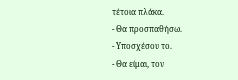τέτοια πλάκα.
- Θα προσπαθήσω.
- Υποσχέσου το.
- Θα είμαι, τον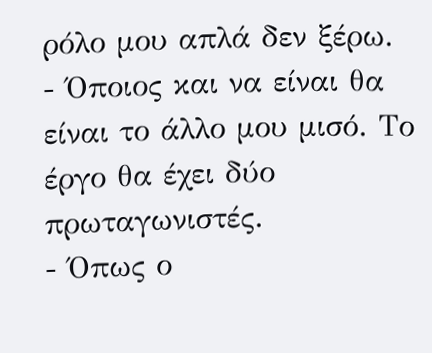ρόλο μου απλά δεν ξέρω.
- Όποιος και να είναι θα είναι το άλλο μου μισό. Το έργο θα έχει δύο πρωταγωνιστές.
- Όπως ο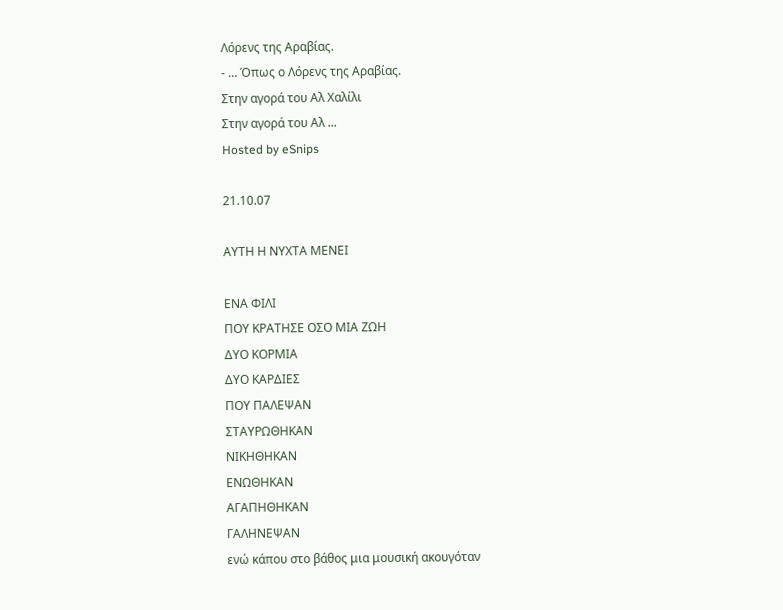Λόρενς της Αραβίας.
- … Όπως ο Λόρενς της Αραβίας.
Στην αγορά του Αλ Χαλίλι
Στην αγορά του Αλ ...
Hosted by eSnips

21.10.07

ΑΥΤΗ Η ΝΥΧΤΑ ΜΕΝΕΙ

ΕΝΑ ΦΙΛΙ
ΠΟΥ ΚΡΑΤΗΣΕ ΟΣΟ ΜΙΑ ΖΩΗ
ΔΥΟ ΚΟΡΜΙΑ
ΔΥΟ ΚΑΡΔΙΕΣ
ΠΟΥ ΠΑΛΕΨΑΝ
ΣΤΑΥΡΩΘΗΚΑΝ
ΝΙΚΗΘΗΚΑΝ
ΕΝΩΘΗΚΑΝ
ΑΓΑΠΗΘΗΚΑΝ
ΓΑΛΗΝΕΨΑΝ
ενώ κάπου στο βάθος μια μουσική ακουγόταν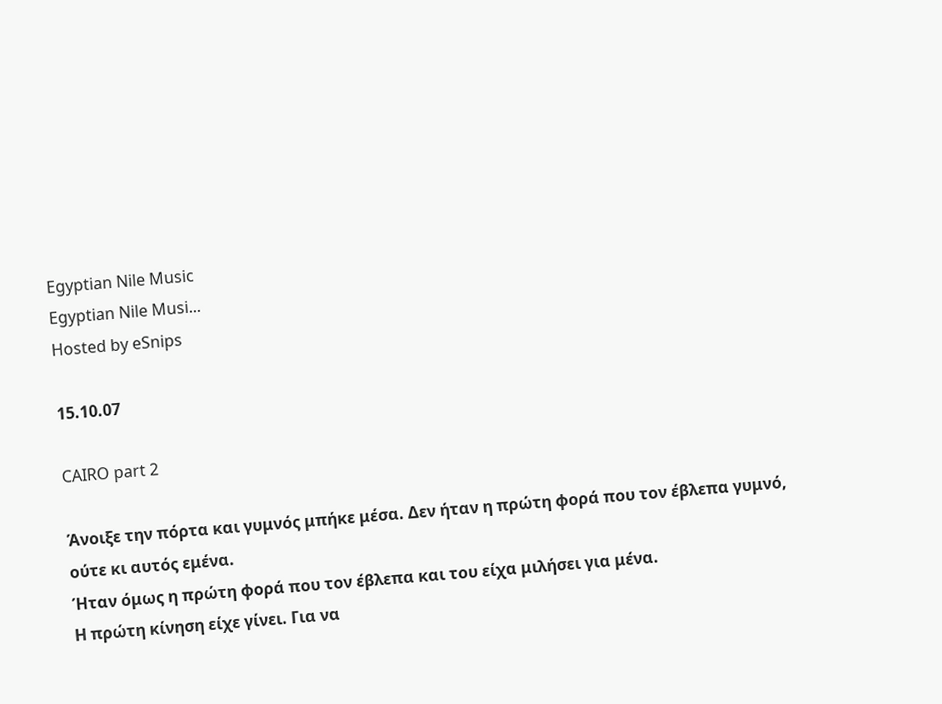Egyptian Nile Music
Egyptian Nile Musi...
Hosted by eSnips

15.10.07

CAIRO part 2

Άνοιξε την πόρτα και γυμνός μπήκε μέσα. Δεν ήταν η πρώτη φορά που τον έβλεπα γυμνό, ούτε κι αυτός εμένα.
Ήταν όμως η πρώτη φορά που τον έβλεπα και του είχα μιλήσει για μένα.
Η πρώτη κίνηση είχε γίνει. Για να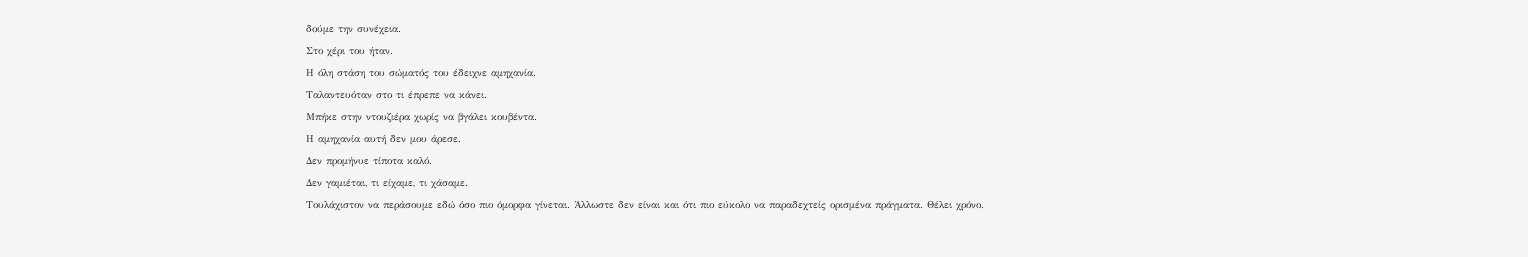δούμε την συνέχεια.
Στο χέρι του ήταν.
Η όλη στάση του σώματός του έδειχνε αμηχανία.
Ταλαντευόταν στο τι έπρεπε να κάνει.
Μπήκε στην ντουζιέρα χωρίς να βγάλει κουβέντα.
Η αμηχανία αυτή δεν μου άρεσε.
Δεν προμήνυε τίποτα καλό.
Δεν γαμιέται, τι είχαμε, τι χάσαμε.
Τουλάχιστον να περάσουμε εδώ όσο πιο όμορφα γίνεται. Άλλωστε δεν είναι και ότι πιο εύκολο να παραδεχτείς ορισμένα πράγματα. Θέλει χρόνο.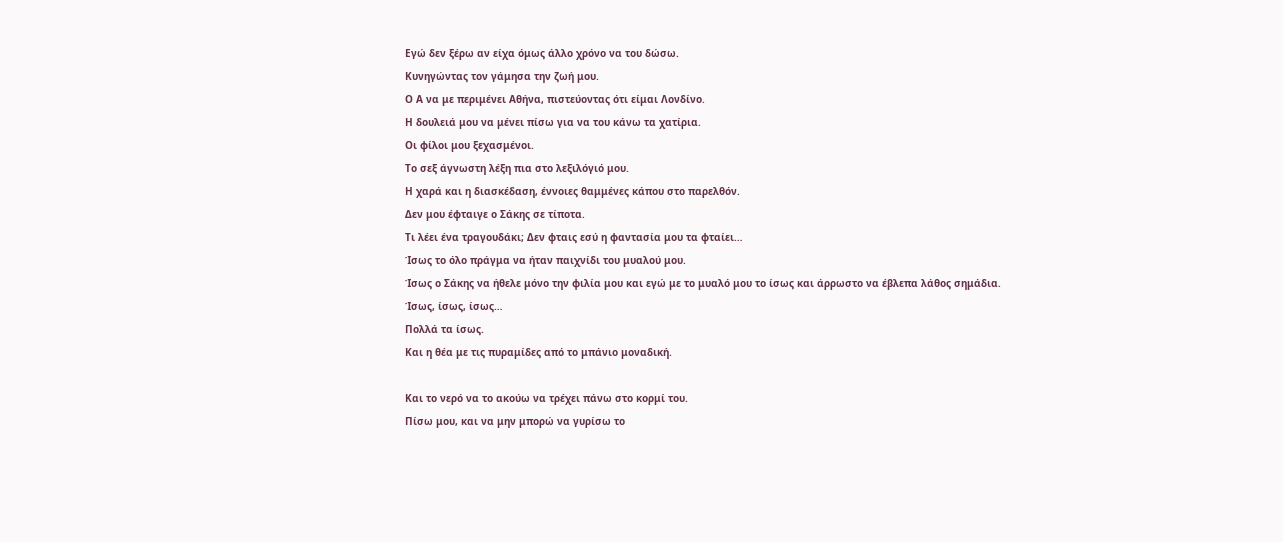Εγώ δεν ξέρω αν είχα όμως άλλο χρόνο να του δώσω.
Κυνηγώντας τον γάμησα την ζωή μου.
Ο Α να με περιμένει Αθήνα, πιστεύοντας ότι είμαι Λονδίνο.
Η δουλειά μου να μένει πίσω για να του κάνω τα χατίρια.
Οι φίλοι μου ξεχασμένοι.
Το σεξ άγνωστη λέξη πια στο λεξιλόγιό μου.
Η χαρά και η διασκέδαση, έννοιες θαμμένες κάπου στο παρελθόν.
Δεν μου έφταιγε ο Σάκης σε τίποτα.
Τι λέει ένα τραγουδάκι; Δεν φταις εσύ η φαντασία μου τα φταίει…
Ίσως το όλο πράγμα να ήταν παιχνίδι του μυαλού μου.
Ίσως ο Σάκης να ήθελε μόνο την φιλία μου και εγώ με το μυαλό μου το ίσως και άρρωστο να έβλεπα λάθος σημάδια.
Ίσως, ίσως, ίσως…
Πολλά τα ίσως.
Και η θέα με τις πυραμίδες από το μπάνιο μοναδική.

Και το νερό να το ακούω να τρέχει πάνω στο κορμί του.
Πίσω μου, και να μην μπορώ να γυρίσω το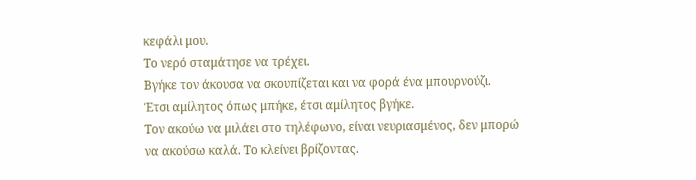κεφάλι μου.
Το νερό σταμάτησε να τρέχει.
Βγήκε τον άκουσα να σκουπίζεται και να φορά ένα μπουρνούζι.
Έτσι αμίλητος όπως μπήκε, έτσι αμίλητος βγήκε.
Τον ακούω να μιλάει στο τηλέφωνο, είναι νευριασμένος, δεν μπορώ να ακούσω καλά. Το κλείνει βρίζοντας.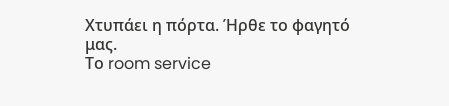Χτυπάει η πόρτα. Ήρθε το φαγητό μας.
Το room service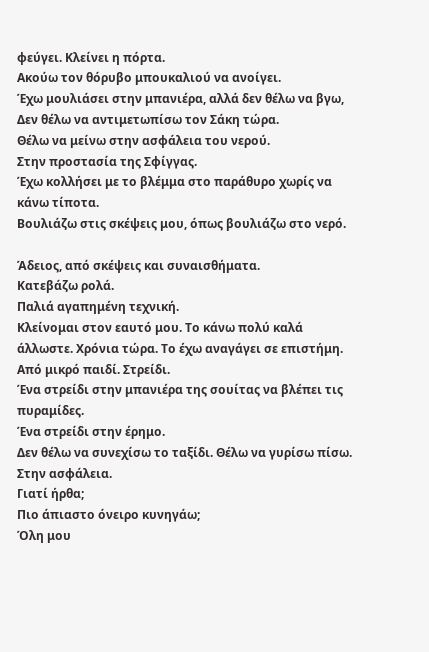φεύγει. Κλείνει η πόρτα.
Ακούω τον θόρυβο μπουκαλιού να ανοίγει.
Έχω μουλιάσει στην μπανιέρα, αλλά δεν θέλω να βγω,
Δεν θέλω να αντιμετωπίσω τον Σάκη τώρα.
Θέλω να μείνω στην ασφάλεια του νερού.
Στην προστασία της Σφίγγας.
Έχω κολλήσει με το βλέμμα στο παράθυρο χωρίς να κάνω τίποτα.
Βουλιάζω στις σκέψεις μου, όπως βουλιάζω στο νερό.

Άδειος, από σκέψεις και συναισθήματα.
Κατεβάζω ρολά.
Παλιά αγαπημένη τεχνική.
Κλείνομαι στον εαυτό μου. Το κάνω πολύ καλά άλλωστε. Χρόνια τώρα. Το έχω αναγάγει σε επιστήμη. Από μικρό παιδί. Στρείδι.
Ένα στρείδι στην μπανιέρα της σουίτας να βλέπει τις πυραμίδες.
Ένα στρείδι στην έρημο.
Δεν θέλω να συνεχίσω το ταξίδι. Θέλω να γυρίσω πίσω. Στην ασφάλεια.
Γιατί ήρθα;
Πιο άπιαστο όνειρο κυνηγάω;
Όλη μου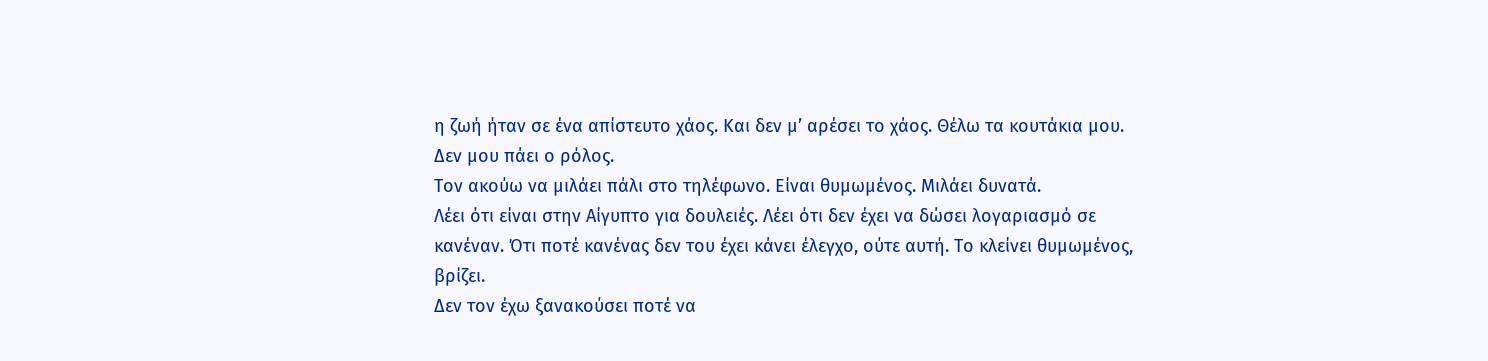η ζωή ήταν σε ένα απίστευτο χάος. Και δεν μ’ αρέσει το χάος. Θέλω τα κουτάκια μου.
Δεν μου πάει ο ρόλος.
Τον ακούω να μιλάει πάλι στο τηλέφωνο. Είναι θυμωμένος. Μιλάει δυνατά.
Λέει ότι είναι στην Αίγυπτο για δουλειές. Λέει ότι δεν έχει να δώσει λογαριασμό σε κανέναν. Ότι ποτέ κανένας δεν του έχει κάνει έλεγχο, ούτε αυτή. Το κλείνει θυμωμένος, βρίζει.
Δεν τον έχω ξανακούσει ποτέ να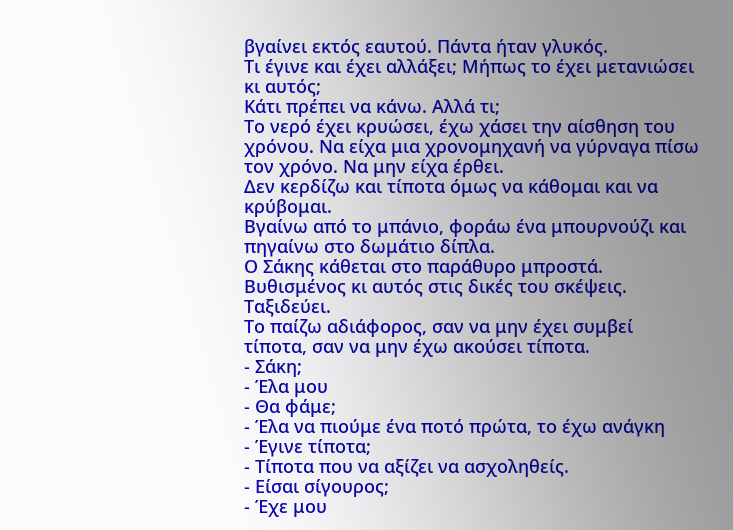βγαίνει εκτός εαυτού. Πάντα ήταν γλυκός.
Τι έγινε και έχει αλλάξει; Μήπως το έχει μετανιώσει κι αυτός;
Κάτι πρέπει να κάνω. Αλλά τι;
Το νερό έχει κρυώσει, έχω χάσει την αίσθηση του χρόνου. Να είχα μια χρονομηχανή να γύρναγα πίσω τον χρόνο. Να μην είχα έρθει.
Δεν κερδίζω και τίποτα όμως να κάθομαι και να κρύβομαι.
Βγαίνω από το μπάνιο, φοράω ένα μπουρνούζι και πηγαίνω στο δωμάτιο δίπλα.
Ο Σάκης κάθεται στο παράθυρο μπροστά. Βυθισμένος κι αυτός στις δικές του σκέψεις. Ταξιδεύει.
Το παίζω αδιάφορος, σαν να μην έχει συμβεί τίποτα, σαν να μην έχω ακούσει τίποτα.
- Σάκη;
- Έλα μου
- Θα φάμε;
- Έλα να πιούμε ένα ποτό πρώτα, το έχω ανάγκη
- Έγινε τίποτα;
- Τίποτα που να αξίζει να ασχοληθείς.
- Είσαι σίγουρος;
- Έχε μου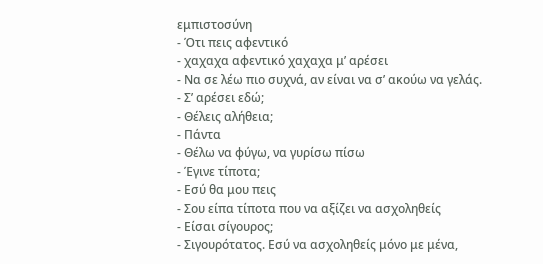εμπιστοσύνη
- Ότι πεις αφεντικό
- χαχαχα αφεντικό χαχαχα μ’ αρέσει
- Να σε λέω πιο συχνά, αν είναι να σ’ ακούω να γελάς.
- Σ’ αρέσει εδώ;
- Θέλεις αλήθεια;
- Πάντα
- Θέλω να φύγω, να γυρίσω πίσω
- Έγινε τίποτα;
- Εσύ θα μου πεις
- Σου είπα τίποτα που να αξίζει να ασχοληθείς
- Είσαι σίγουρος;
- Σιγουρότατος. Εσύ να ασχοληθείς μόνο με μένα,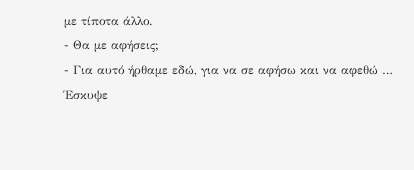με τίποτα άλλο.
- Θα με αφήσεις;
- Για αυτό ήρθαμε εδώ, για να σε αφήσω και να αφεθώ …
Έσκυψε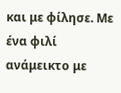και με φίλησε. Με ένα φιλί ανάμεικτο με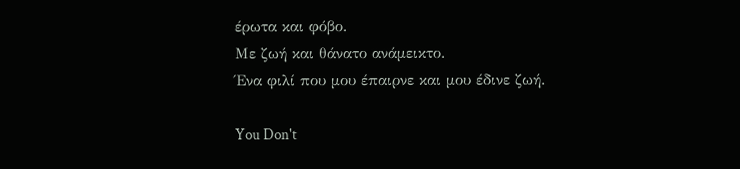έρωτα και φόβο.
Με ζωή και θάνατο ανάμεικτο.
Ένα φιλί που μου έπαιρνε και μου έδινε ζωή.

You Don't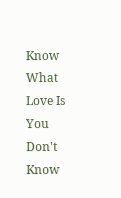Know What Love Is
You Don't Know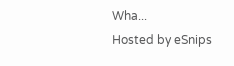Wha...
Hosted by eSnips